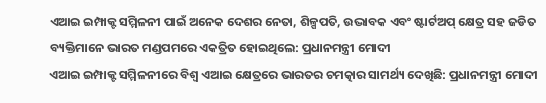ଏଆଇ ଇମ୍ପାକ୍ଟ ସମ୍ମିଳନୀ ପାଇଁ ଅନେକ ଦେଶର ନେତା, ଶିଳ୍ପପତି, ଉଦ୍ଭାବକ ଏବଂ ଷ୍ଟାର୍ଟଅପ୍ କ୍ଷେତ୍ର ସହ ଜଡିତ ବ୍ୟକ୍ତିମାନେ ଭାରତ ମଣ୍ଡପମରେ ଏକତ୍ରିତ ହୋଇଥିଲେ: ପ୍ରଧାନମନ୍ତ୍ରୀ ମୋଦୀ
ଏଆଇ ଇମ୍ପାକ୍ଟ ସମ୍ମିଳନୀରେ ବିଶ୍ୱ ଏଆଇ କ୍ଷେତ୍ରରେ ଭାରତର ଚମତ୍କାର ସାମର୍ଥ୍ୟ ଦେଖିଛି: ପ୍ରଧାନମନ୍ତ୍ରୀ ମୋଦୀ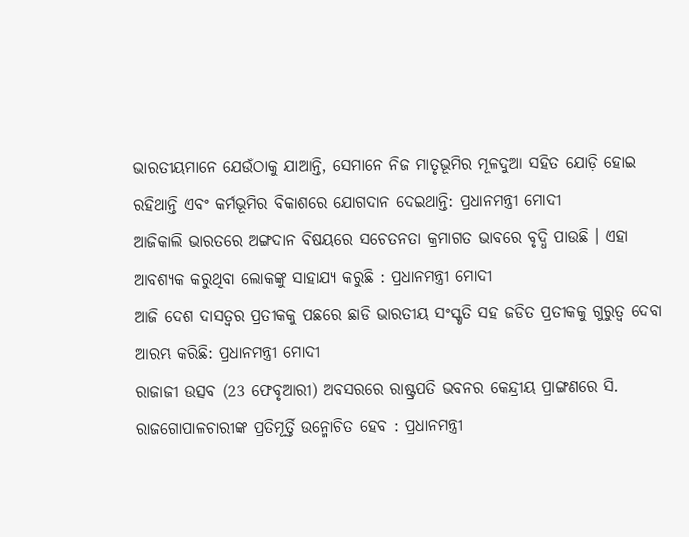ଭାରତୀୟମାନେ ଯେଉଁଠାକୁ ଯାଆନ୍ତି, ସେମାନେ ନିଜ ମାତୃଭୂମିର ମୂଳଦୁଆ ସହିତ ଯୋଡ଼ି ହୋଇ ରହିଥାନ୍ତି ଏବଂ କର୍ମଭୂମିର ବିକାଶରେ ଯୋଗଦାନ ଦେଇଥାନ୍ତି: ପ୍ରଧାନମନ୍ତ୍ରୀ ମୋଦୀ
ଆଜିକାଲି ଭାରତରେ ଅଙ୍ଗଦାନ ବିଷୟରେ ସଚେତନତା କ୍ରମାଗତ ଭାବରେ ବୃଦ୍ଧି ପାଉଛି । ଏହା ଆବଶ୍ୟକ କରୁଥିବା ଲୋକଙ୍କୁ ସାହାଯ୍ୟ କରୁଛି : ପ୍ରଧାନମନ୍ତ୍ରୀ ମୋଦୀ
ଆଜି ଦେଶ ଦାସତ୍ୱର ପ୍ରତୀକକୁ ପଛରେ ଛାଡି ଭାରତୀୟ ସଂସ୍କୃତି ସହ ଜଡିତ ପ୍ରତୀକକୁ ଗୁରୁତ୍ୱ ଦେବା ଆରମ୍ଭ କରିଛି: ପ୍ରଧାନମନ୍ତ୍ରୀ ମୋଦୀ
ରାଜାଜୀ ଉତ୍ସବ (23 ଫେବୃଆରୀ) ଅବସରରେ ରାଷ୍ଟ୍ରପତି ଭବନର କେନ୍ଦ୍ରୀୟ ପ୍ରାଙ୍ଗଣରେ ସି. ରାଜଗୋପାଳଚାରୀଙ୍କ ପ୍ରତିମୂର୍ତ୍ତି ଉନ୍ମୋଚିତ ହେବ : ପ୍ରଧାନମନ୍ତ୍ରୀ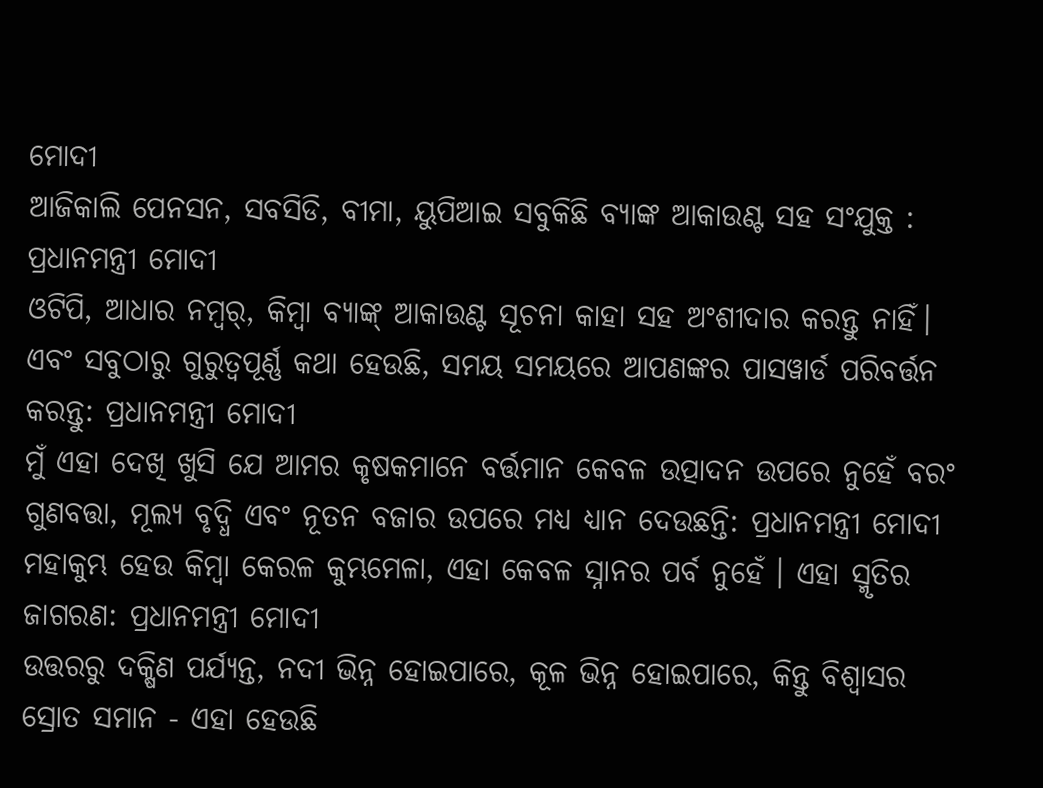ମୋଦୀ
ଆଜିକାଲି ପେନସନ, ସବସିଡି, ବୀମା, ୟୁପିଆଇ ସବୁକିଛି ବ୍ୟାଙ୍କ ଆକାଉଣ୍ଟ ସହ ସଂଯୁକ୍ତ : ପ୍ରଧାନମନ୍ତ୍ରୀ ମୋଦୀ
ଓଟିପି, ଆଧାର ନମ୍ଵର୍, କିମ୍ୱା ବ୍ୟାଙ୍କ୍ ଆକାଉଣ୍ଟ ସୂଚନା କାହା ସହ ଅଂଶୀଦାର କରନ୍ତୁ ନାହିଁ। ଏବଂ ସବୁଠାରୁ ଗୁରୁତ୍ୱପୂର୍ଣ୍ଣ କଥା ହେଉଛି, ସମୟ ସମୟରେ ଆପଣଙ୍କର ପାସୱାର୍ଡ ପରିବର୍ତ୍ତନ କରନ୍ତୁ: ପ୍ରଧାନମନ୍ତ୍ରୀ ମୋଦୀ
ମୁଁ ଏହା ଦେଖି ଖୁସି ଯେ ଆମର କୃଷକମାନେ ବର୍ତ୍ତମାନ କେବଳ ଉତ୍ପାଦନ ଉପରେ ନୁହେଁ ବରଂ ଗୁଣବତ୍ତା, ମୂଲ୍ୟ ବୃଦ୍ଧି ଏବଂ ନୂତନ ବଜାର ଉପରେ ମଧ୍ୟ ଧ୍ୟାନ ଦେଉଛନ୍ତି: ପ୍ରଧାନମନ୍ତ୍ରୀ ମୋଦୀ
ମହାକୁମ୍ଭ ହେଉ କିମ୍ବା କେରଳ କୁମ୍ଭମେଳା, ଏହା କେବଳ ସ୍ନାନର ପର୍ବ ନୁହେଁ । ଏହା ସ୍ମୃତିର ଜାଗରଣ: ପ୍ରଧାନମନ୍ତ୍ରୀ ମୋଦୀ
ଉତ୍ତରରୁ ଦକ୍ଷିଣ ପର୍ଯ୍ୟନ୍ତ, ନଦୀ ଭିନ୍ନ ହୋଇପାରେ, କୂଳ ଭିନ୍ନ ହୋଇପାରେ, କିନ୍ତୁ ବିଶ୍ୱାସର ସ୍ରୋତ ସମାନ - ଏହା ହେଉଛି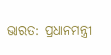ଭାରତ: ପ୍ରଧାନମନ୍ତ୍ରୀ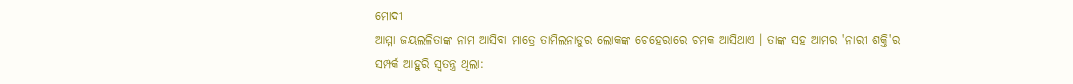ମୋଦୀ
ଆମ୍ମା ଜୟଲଳିତାଙ୍କ ନାମ ଆସିବା ମାତ୍ରେ ତାମିଲନାଡୁର ଲୋକଙ୍କ ଚେହେରାରେ ଚମକ ଆସିଥାଏ । ତାଙ୍କ ସହ ଆମର 'ନାରୀ ଶକ୍ତି'ର ସମ୍ପର୍କ ଆହୁରି ସ୍ୱତନ୍ତ୍ର ଥିଲା: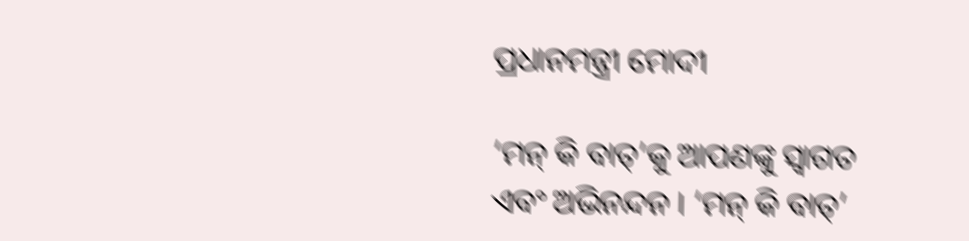ପ୍ରଧାନମନ୍ତ୍ରୀ ମୋଦୀ

‘ମନ୍ କି ବାତ୍’କୁ ଆପଣଙ୍କୁ ସ୍ୱାଗତ ଏବଂ ଅଭିନନ୍ଦନ । ‘ମନ୍ କି ବାତ୍’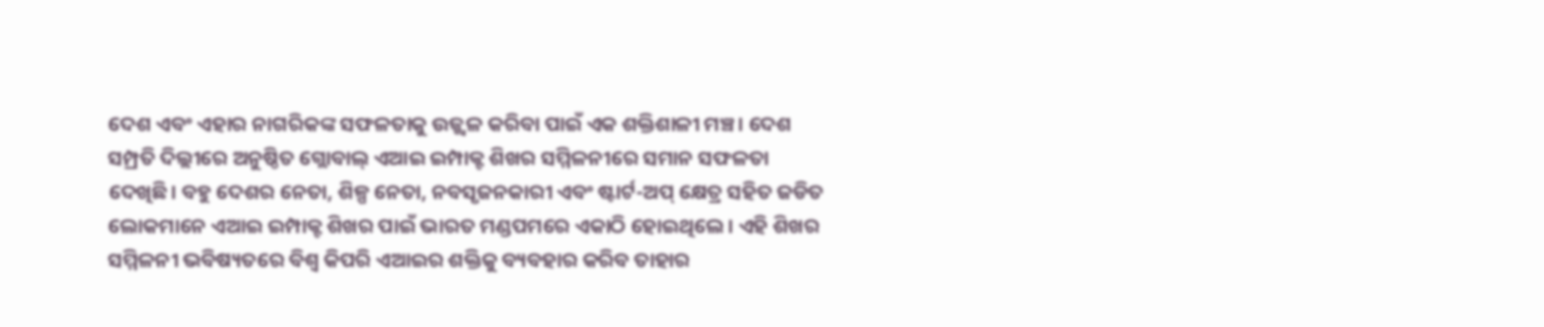ଦେଶ ଏବଂ ଏହାର ନାଗରିକଙ୍କ ସଫଳତାକୁ ଉଜ୍ଜ୍ୱଳ କରିବା ପାଇଁ ଏକ ଶକ୍ତିଶାଳୀ ମଞ୍ଚ। ଦେଶ ସମ୍ପ୍ରତି ଦିଲ୍ଲୀରେ ଅନୁଷ୍ଠିତ ଗ୍ଲୋବାଲ୍ ଏଆଇ ଇମ୍ପାକ୍ଟ ଶିଖର ସମ୍ମିଳନୀରେ ସମାନ ସଫଳତା ଦେଖିଛି। ବହୁ ଦେଶର ନେତା, ଶିଳ୍ପ ନେତା, ନବସୃଜନକାରୀ ଏବଂ ଷ୍ଟାର୍ଟ-ଅପ୍ କ୍ଷେତ୍ର ସହିତ ଜଡିତ ଲୋକମାନେ ଏଆଇ ଇମ୍ପାକ୍ଟ ଶିଖର ପାଇଁ ଭାରତ ମଣ୍ଡପମରେ ଏକାଠି ହୋଇଥିଲେ। ଏହି ଶିଖର ସମ୍ମିଳନୀ ଭବିଷ୍ୟତରେ ବିଶ୍ୱ କିପରି ଏଆଇର ଶକ୍ତିକୁ ବ୍ୟବହାର କରିବ ତାହାର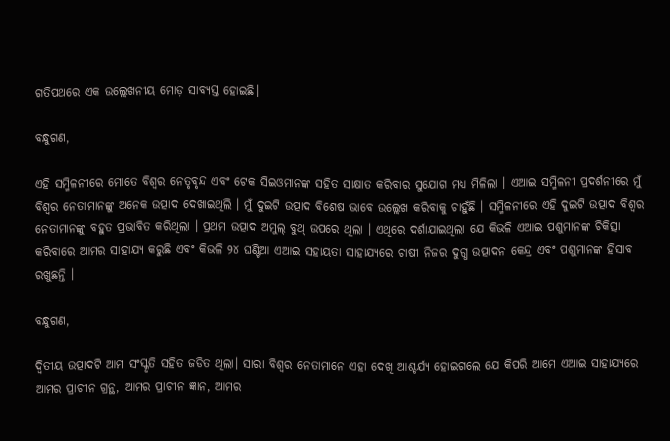ଗତିପଥରେ ଏକ ଉଲ୍ଲେଖନୀୟ ମୋଡ଼ ସାବ୍ୟସ୍ତ ହୋଇଛି।

ବନ୍ଧୁଗଣ,

ଏହି ସମ୍ମିଳନୀରେ ମୋତେ ବିଶ୍ୱର ନେତୃବୃନ୍ଦ ଏବଂ ଟେକ ସିଇଓମାନଙ୍କ ସହିତ ସାକ୍ଷାତ କରିବାର ସୁଯୋଗ ମଧ୍ୟ ମିଳିଲା । ଏଆଇ ସମ୍ମିଳନୀ ପ୍ରଦର୍ଶନୀରେ ମୁଁ ବିଶ୍ୱର ନେତାମାନଙ୍କୁ ଅନେକ ଉତ୍ପାଦ ଦେଖାଇଥିଲି । ମୁଁ ଦୁଇଟି ଉତ୍ପାଦ ବିଶେଷ ଭାବେ ଉଲ୍ଲେଖ କରିବାକୁ ଚାହୁଁଛି । ସମ୍ମିଳନୀରେ ଏହି ଦୁଇଟି ଉତ୍ପାଦ ବିଶ୍ୱର ନେତାମାନଙ୍କୁ ବହୁତ ପ୍ରଭାବିତ କରିଥିଲା । ପ୍ରଥମ ଉତ୍ପାଦ ଅମୁଲ୍ ବୁଥ୍ ଉପରେ ଥିଲା । ଏଥିରେ ଦର୍ଶାଯାଇଥିଲା ଯେ କିଭଳି ଏଆଇ ପଶୁମାନଙ୍କ ଚିକିତ୍ସା କରିବାରେ ଆମର ସାହାଯ୍ୟ କରୁଛି ଏବଂ କିଭଳି ୨୪ ଘଣ୍ଟିଆ ଏଆଇ ସହାୟତା ସାହାଯ୍ୟରେ ଚାଷୀ ନିଜର ଦୁଗ୍ଧ ଉତ୍ପାଦନ କେନ୍ଦ୍ର ଏବଂ ପଶୁମାନଙ୍କ ହିସାବ ରଖୁଛନ୍ତି ।

ବନ୍ଧୁଗଣ,

ଦ୍ୱିତୀୟ ଉତ୍ପାଦଟି ଆମ ସଂସ୍କୃତି ସହିତ ଜଡିତ ଥିଲା। ସାରା ବିଶ୍ୱର ନେତାମାନେ ଏହା ଦେଖି ଆଶ୍ଚର୍ଯ୍ୟ ହୋଇଗଲେ ଯେ କିପରି ଆମେ ଏଆଇ ସାହାଯ୍ୟରେ ଆମର ପ୍ରାଚୀନ ଗ୍ରନ୍ଥ, ଆମର ପ୍ରାଚୀନ ଜ୍ଞାନ, ଆମର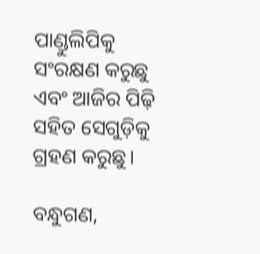ପାଣ୍ଡୁଲିପିକୁ ସଂରକ୍ଷଣ କରୁଛୁ ଏବଂ ଆଜିର ପିଢ଼ି ସହିତ ସେଗୁଡ଼ିକୁ ଗ୍ରହଣ କରୁଛୁ।

ବନ୍ଧୁଗଣ,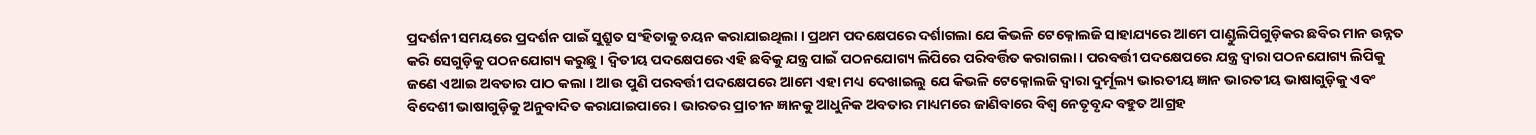ପ୍ରଦର୍ଶନୀ ସମୟରେ ପ୍ରଦର୍ଶନ ପାଇଁ ସୁଶ୍ରୁତ ସଂହିତାକୁ ଚୟନ କରାଯାଇଥିଲା । ପ୍ରଥମ ପଦକ୍ଷେପରେ ଦର୍ଶାଗଲା ଯେ କିଭଳି ଟେକ୍ନୋଲଜି ସାହାଯ୍ୟରେ ଆମେ ପାଣ୍ଡୁଲିପିଗୁଡ଼ିକର ଛବିର ମାନ ଉନ୍ନତ କରି ସେଗୁଡ଼ିକୁ ପଠନଯୋଗ୍ୟ କରୁଛୁ । ଦ୍ୱିତୀୟ ପଦକ୍ଷେପରେ ଏହି ଛବିକୁ ଯନ୍ତ୍ର ପାଇଁ ପଠନଯୋଗ୍ୟ ଲିପିରେ ପରିବର୍ତ୍ତିତ କରାଗଲା । ପରବର୍ତ୍ତୀ ପଦକ୍ଷେପରେ ଯନ୍ତ୍ର ଦ୍ୱାରା ପଠନଯୋଗ୍ୟ ଲିପିକୁ ଜଣେ ଏଆଇ ଅବତାର ପାଠ କଲା । ଆଉ ପୁଣି ପରବର୍ତ୍ତୀ ପଦକ୍ଷେପରେ ଆମେ ଏହା ମଧ୍ୟ ଦେଖାଇଲୁ ଯେ କିଭଳି ଟେକ୍ନୋଲଜି ଦ୍ୱାରା ଦୁର୍ମୂଲ୍ୟ ଭାରତୀୟ ଜ୍ଞାନ ଭାରତୀୟ ଭାଷାଗୁଡ଼ିକୁ ଏବଂ ବିଦେଶୀ ଭାଷାଗୁଡ଼ିକୁ ଅନୁବାଦିତ କରାଯାଇପାରେ । ଭାରତର ପ୍ରାଚୀନ ଜ୍ଞାନକୁ ଆଧୁନିକ ଅବତାର ମାଧ୍ୟମରେ ଜାଣିବାରେ ବିଶ୍ୱ ନେତୃବୃନ୍ଦ ବହୁତ ଆଗ୍ରହ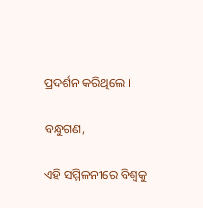ପ୍ରଦର୍ଶନ କରିଥିଲେ ।

ବନ୍ଧୁଗଣ,

ଏହି ସମ୍ମିଳନୀରେ ବିଶ୍ୱକୁ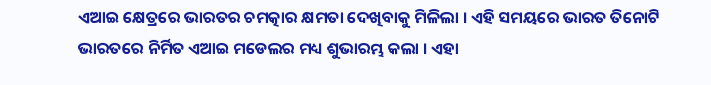ଏଆଇ କ୍ଷେତ୍ରରେ ଭାରତର ଚମତ୍କାର କ୍ଷମତା ଦେଖିବାକୁ ମିଳିଲା । ଏହି ସମୟରେ ଭାରତ ତିନୋଟି ଭାରତରେ ନିର୍ମିତ ଏଆଇ ମଡେଲର ମଧ୍ୟ ଶୁଭାରମ୍ଭ କଲା । ଏହା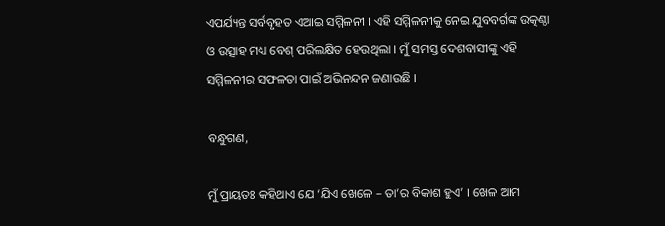ଏପର୍ଯ୍ୟନ୍ତ ସର୍ବବୃହତ ଏଆଇ ସମ୍ମିଳନୀ । ଏହି ସମ୍ମିଳନୀକୁ ନେଇ ଯୁବବର୍ଗଙ୍କ ଉତ୍କଣ୍ଠା ଓ ଉତ୍ସାହ ମଧ୍ୟ ବେଶ୍ ପରିଲକ୍ଷିତ ହେଉଥିଲା । ମୁଁ ସମସ୍ତ ଦେଶବାସୀଙ୍କୁ ଏହି ସମ୍ମିଳନୀର ସଫଳତା ପାଇଁ ଅଭିନନ୍ଦନ ଜଣାଉଛି ।

ବନ୍ଧୁଗଣ,

ମୁଁ ପ୍ରାୟତଃ କହିଥାଏ ଯେ ‘ଯିଏ ଖେଳେ – ତା’ର ବିକାଶ ହୁଏ’ । ଖେଳ ଆମ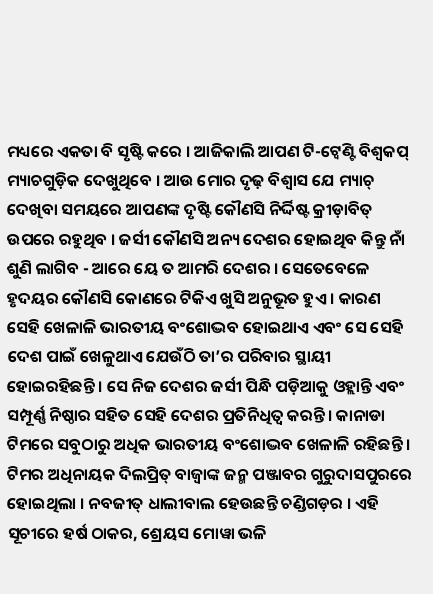ମଧ୍ୟରେ ଏକତା ବି ସୃଷ୍ଟି କରେ । ଆଜିକାଲି ଆପଣ ଟି-ଟ୍ୱେଣ୍ଟି ବିଶ୍ୱକପ୍ ମ୍ୟାଚଗୁଡ଼ିକ ଦେଖୁଥିବେ । ଆଉ ମୋର ଦୃଢ଼ ବିଶ୍ୱାସ ଯେ ମ୍ୟାଚ୍ ଦେଖିବା ସମୟରେ ଆପଣଙ୍କ ଦୃଷ୍ଟି କୌଣସି ନିର୍ଦ୍ଦିଷ୍ଟ କ୍ରୀଡ଼ାବିତ୍ ଉପରେ ରହୁଥିବ । ଜର୍ସୀ କୌଣସି ଅନ୍ୟ ଦେଶର ହୋଇଥିବ କିନ୍ତୁ ନାଁ ଶୁଣି ଲାଗିବ - ଆରେ ୟେ ତ ଆମରି ଦେଶର । ସେତେବେଳେ ହୃଦୟର କୌଣସି କୋଣରେ ଟିକିଏ ଖୁସି ଅନୁଭୂତ ହୁଏ । କାରଣ ସେହି ଖେଳାଳି ଭାରତୀୟ ବଂଶୋଦ୍ଭବ ହୋଇଥାଏ ଏବଂ ସେ ସେହି ଦେଶ ପାଇଁ ଖେଳୁଥାଏ ଯେଉଁଠି ତା’ର ପରିବାର ସ୍ଥାୟୀ ହୋଇରହିଛନ୍ତି । ସେ ନିଜ ଦେଶର ଜର୍ସୀ ପିନ୍ଧି ପଡ଼ିଆକୁ ଓହ୍ଲାନ୍ତି ଏବଂ ସମ୍ପୂର୍ଣ୍ଣ ନିଷ୍ଠାର ସହିତ ସେହି ଦେଶର ପ୍ରତିନିଧିତ୍ୱ କରନ୍ତି । କାନାଡା ଟିମରେ ସବୁଠାରୁ ଅଧିକ ଭାରତୀୟ ବଂଶୋଦ୍ଭବ ଖେଳାଳି ରହିଛନ୍ତି । ଟିମର ଅଧିନାୟକ ଦିଲପ୍ରିତ୍ ବାଜ୍ୱାଙ୍କ ଜନ୍ମ ପଞ୍ଜାବର ଗୁରୁଦାସପୁରରେ ହୋଇଥିଲା । ନବଜୀତ୍ ଧାଲୀବାଲ ହେଉଛନ୍ତି ଚଣ୍ଡିଗଡ଼ର । ଏହି ସୂଚୀରେ ହର୍ଷ ଠାକର, ଶ୍ରେୟସ ମୋୱା ଭଳି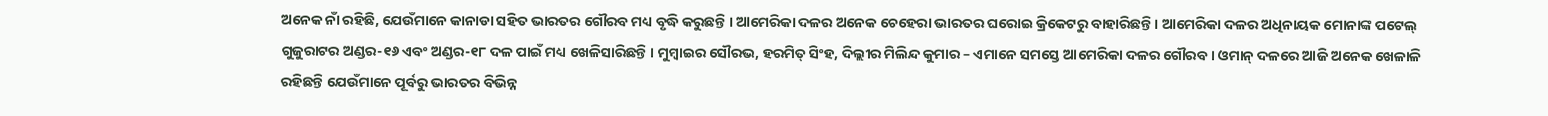ଅନେକ ନାଁ ରହିଛି, ଯେଉଁମାନେ କାନାଡା ସହିତ ଭାରତର ଗୌରବ ମଧ୍ୟ ବୃଦ୍ଧି କରୁଛନ୍ତି । ଆମେରିକା ଦଳର ଅନେକ ଚେହେରା ଭାରତର ଘରୋଇ କ୍ରିକେଟରୁ ବାହାରିଛନ୍ତି । ଆମେରିକା ଦଳର ଅଧିନାୟକ ମୋନାଙ୍କ ପଟେଲ୍ ଗୁଜୁରାଟର ଅଣ୍ଡର-୧୬ ଏବଂ ଅଣ୍ଡର-୧୮ ଦଳ ପାଇଁ ମଧ୍ୟ ଖେଳିସାରିଛନ୍ତି । ମୁମ୍ବାଇର ସୌରଭ, ହରମିତ୍ ସିଂହ, ଦିଲ୍ଲୀର ମିଲିନ୍ଦ କୁମାର – ଏମାନେ ସମସ୍ତେ ଆମେରିକା ଦଳର ଗୌରବ । ଓମାନ୍ ଦଳରେ ଆଜି ଅନେକ ଖେଳାଳି ରହିଛନ୍ତି ଯେଉଁମାନେ ପୂର୍ବରୁ ଭାରତର ବିଭିନ୍ନ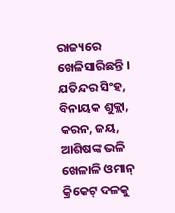ରାଜ୍ୟରେ ଖେଳିସାରିଛନ୍ତି । ଯତିନ୍ଦର ସିଂହ, ବିନାୟକ ଶୁକ୍ଲା, କରନ, ଜୟ, ଆଶିଷଙ୍କ ଭଳି ଖେଳାଳି ଓମାନ୍ କ୍ରିକେଟ୍ ଦଳକୁ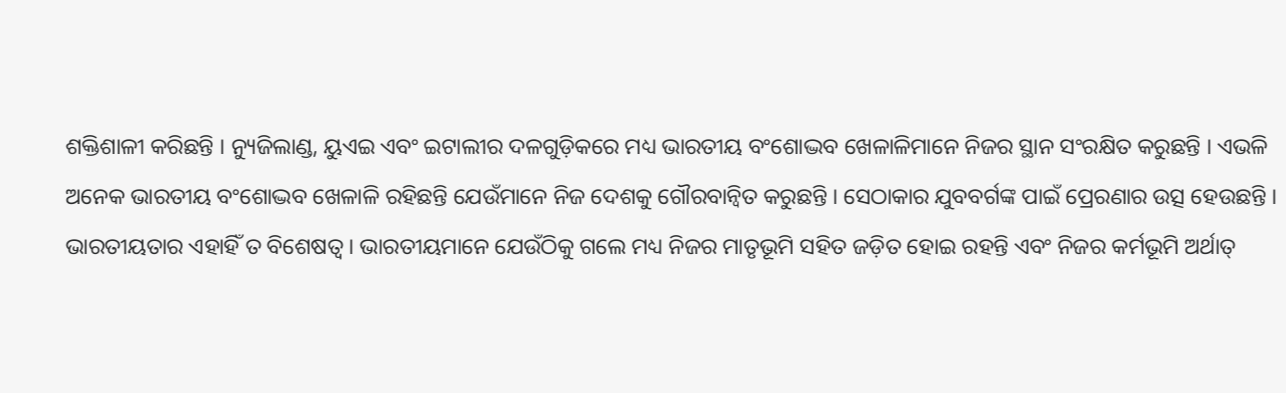ଶକ୍ତିଶାଳୀ କରିଛନ୍ତି । ନ୍ୟୁଜିଲାଣ୍ଡ, ୟୁଏଇ ଏବଂ ଇଟାଲୀର ଦଳଗୁଡ଼ିକରେ ମଧ୍ୟ ଭାରତୀୟ ବଂଶୋଦ୍ଭବ ଖେଳାଳିମାନେ ନିଜର ସ୍ଥାନ ସଂରକ୍ଷିତ କରୁଛନ୍ତି । ଏଭଳି ଅନେକ ଭାରତୀୟ ବଂଶୋଦ୍ଭବ ଖେଳାଳି ରହିଛନ୍ତି ଯେଉଁମାନେ ନିଜ ଦେଶକୁ ଗୌରବାନ୍ୱିତ କରୁଛନ୍ତି । ସେଠାକାର ଯୁବବର୍ଗଙ୍କ ପାଇଁ ପ୍ରେରଣାର ଉତ୍ସ ହେଉଛନ୍ତି । ଭାରତୀୟତାର ଏହାହିଁ ତ ବିଶେଷତ୍ୱ । ଭାରତୀୟମାନେ ଯେଉଁଠିକୁ ଗଲେ ମଧ୍ୟ ନିଜର ମାତୃଭୂମି ସହିତ ଜଡ଼ିତ ହୋଇ ରହନ୍ତି ଏବଂ ନିଜର କର୍ମଭୂମି ଅର୍ଥାତ୍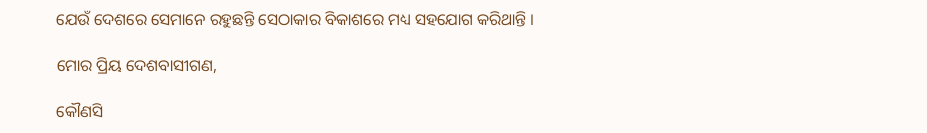ଯେଉଁ ଦେଶରେ ସେମାନେ ରହୁଛନ୍ତି ସେଠାକାର ବିକାଶରେ ମଧ୍ୟ ସହଯୋଗ କରିଥାନ୍ତି ।

ମୋର ପ୍ରିୟ ଦେଶବାସୀଗଣ,

କୌଣସି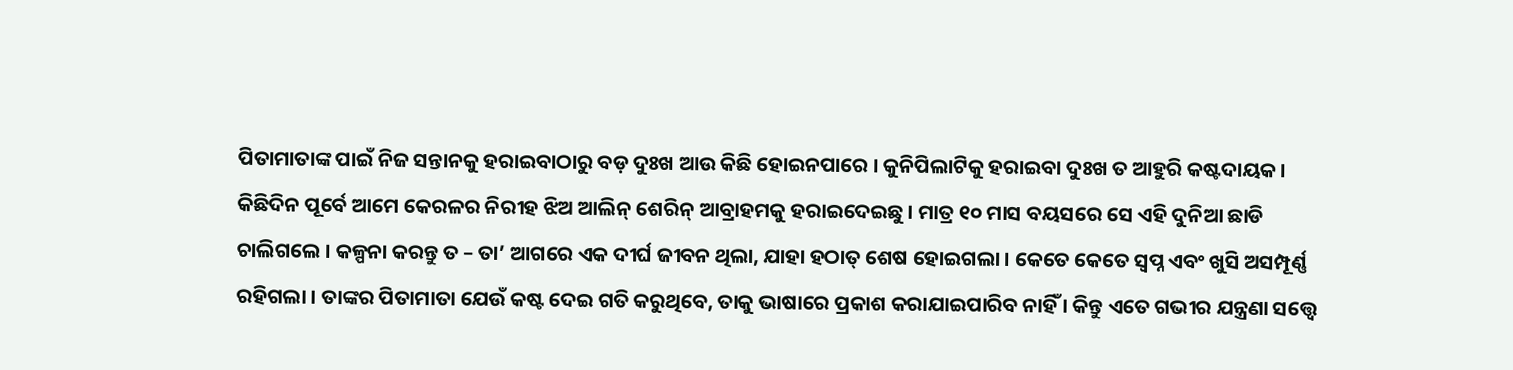ପିତାମାତାଙ୍କ ପାଇଁ ନିଜ ସନ୍ତାନକୁ ହରାଇବାଠାରୁ ବଡ଼ ଦୁଃଖ ଆଉ କିଛି ହୋଇନପାରେ । କୁନିପିଲାଟିକୁ ହରାଇବା ଦୁଃଖ ତ ଆହୁରି କଷ୍ଟଦାୟକ । କିଛିଦିନ ପୂର୍ବେ ଆମେ କେରଳର ନିରୀହ ଝିଅ ଆଲିନ୍ ଶେରିନ୍ ଆବ୍ରାହମକୁ ହରାଇଦେଇଛୁ । ମାତ୍ର ୧୦ ମାସ ବୟସରେ ସେ ଏହି ଦୁନିଆ ଛାଡି ଚାଲିଗଲେ । କଳ୍ପନା କରନ୍ତୁ ତ – ତା’ ଆଗରେ ଏକ ଦୀର୍ଘ ଜୀବନ ଥିଲା, ଯାହା ହଠାତ୍ ଶେଷ ହୋଇଗଲା । କେତେ କେତେ ସ୍ୱପ୍ନ ଏବଂ ଖୁସି ଅସମ୍ପୂର୍ଣ୍ଣ ରହିଗଲା । ତାଙ୍କର ପିତାମାତା ଯେଉଁ କଷ୍ଟ ଦେଇ ଗତି କରୁଥିବେ, ତାକୁ ଭାଷାରେ ପ୍ରକାଶ କରାଯାଇପାରିବ ନାହିଁ । କିନ୍ତୁ ଏତେ ଗଭୀର ଯନ୍ତ୍ରଣା ସତ୍ତ୍ୱେ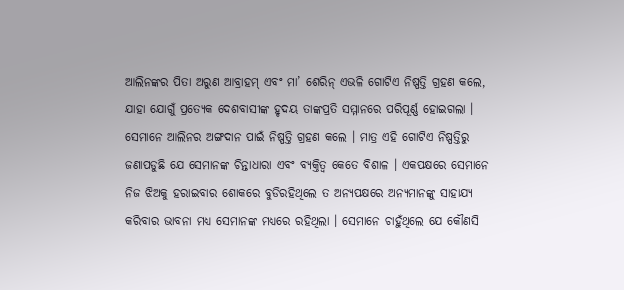ଆଲିନଙ୍କର ପିତା ଅରୁଣ ଆବ୍ରାହମ୍ ଏବଂ ମା’ ଶେରିନ୍ ଏଭଳି ଗୋଟିଏ ନିଷ୍ପତ୍ତି ଗ୍ରହଣ କଲେ, ଯାହା ଯୋଗୁଁ ପ୍ରତ୍ୟେକ ଦେଶବାସୀଙ୍କ ହୃଦୟ ତାଙ୍କପ୍ରତି ସମ୍ମାନରେ ପରିପୂର୍ଣ୍ଣ ହୋଇଗଲା । ସେମାନେ ଆଲିନର ଅଙ୍ଗଦାନ ପାଇଁ ନିଷ୍ପତ୍ତି ଗ୍ରହଣ କଲେ । ମାତ୍ର ଏହି ଗୋଟିଏ ନିଷ୍ପତ୍ତିରୁ ଜଣାପଡୁଛି ଯେ ସେମାନଙ୍କ ଚିନ୍ତାଧାରା ଏବଂ ବ୍ୟକ୍ତିତ୍ୱ କେତେ ବିଶାଳ । ଏକପକ୍ଷରେ ସେମାନେ ନିଜ ଝିଅକୁ ହରାଇବାର ଶୋକରେ ବୁଡିରହିଥିଲେ ତ ଅନ୍ୟପକ୍ଷରେ ଅନ୍ୟମାନଙ୍କୁ ସାହାଯ୍ୟ କରିବାର ଭାବନା ମଧ୍ୟ ସେମାନଙ୍କ ମଧ୍ୟରେ ରହିଥିଲା । ସେମାନେ ଚାହୁଁଥିଲେ ଯେ କୌଣସି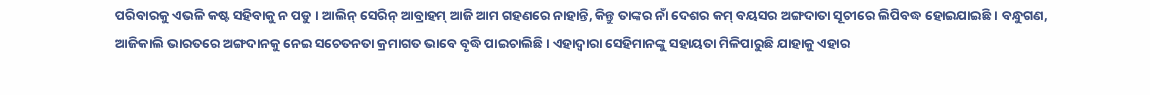ପରିବାରକୁ ଏଭଳି କଷ୍ଟ ସହିବାକୁ ନ ପଡୁ । ଆଲିନ୍ ସେରିନ୍ ଆବ୍ରାହମ୍ ଆଜି ଆମ ଗହଣରେ ନାହାନ୍ତି, କିନ୍ତୁ ତାଙ୍କର ନାଁ ଦେଶର କମ୍ ବୟସର ଅଙ୍ଗଦାତା ସୂଚୀରେ ଲିପିବଦ୍ଧ ହୋଇଯାଇଛି । ବନ୍ଧୁଗଣ, ଆଜିକାଲି ଭାରତରେ ଅଙ୍ଗଦାନକୁ ନେଇ ସଚେତନତା କ୍ରମାଗତ ଭାବେ ବୃଦ୍ଧି ପାଇଚାଲିଛି । ଏହାଦ୍ୱାରା ସେହିମାନଙ୍କୁ ସହାୟତା ମିଳିପାରୁଛି ଯାହାକୁ ଏହାର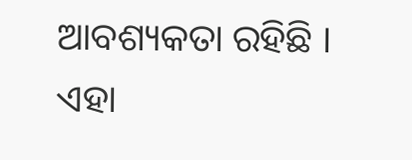ଆବଶ୍ୟକତା ରହିଛି । ଏହା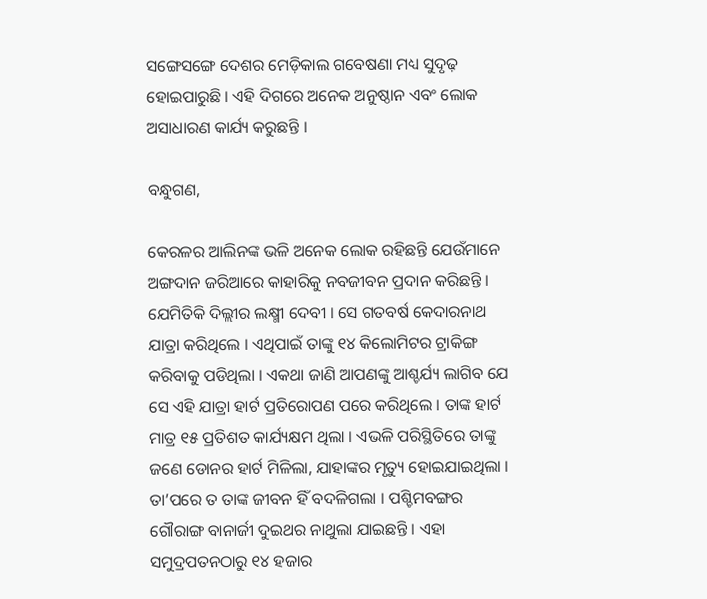ସଙ୍ଗେସଙ୍ଗେ ଦେଶର ମେଡ଼ିକାଲ ଗବେଷଣା ମଧ୍ୟ ସୁଦୃଢ଼ ହୋଇପାରୁଛି । ଏହି ଦିଗରେ ଅନେକ ଅନୁଷ୍ଠାନ ଏବଂ ଲୋକ ଅସାଧାରଣ କାର୍ଯ୍ୟ କରୁଛନ୍ତି ।

ବନ୍ଧୁଗଣ,

କେରଳର ଆଲିନଙ୍କ ଭଳି ଅନେକ ଲୋକ ରହିଛନ୍ତି ଯେଉଁମାନେ ଅଙ୍ଗଦାନ ଜରିଆରେ କାହାରିକୁ ନବଜୀବନ ପ୍ରଦାନ କରିଛନ୍ତି । ଯେମିତିକି ଦିଲ୍ଲୀର ଲକ୍ଷ୍ମୀ ଦେବୀ । ସେ ଗତବର୍ଷ କେଦାରନାଥ ଯାତ୍ରା କରିଥିଲେ । ଏଥିପାଇଁ ତାଙ୍କୁ ୧୪ କିଲୋମିଟର ଟ୍ରାକିଙ୍ଗ କରିବାକୁ ପଡିଥିଲା । ଏକଥା ଜାଣି ଆପଣଙ୍କୁ ଆଶ୍ଚର୍ଯ୍ୟ ଲାଗିବ ଯେ ସେ ଏହି ଯାତ୍ରା ହାର୍ଟ ପ୍ରତିରୋପଣ ପରେ କରିଥିଲେ । ତାଙ୍କ ହାର୍ଟ ମାତ୍ର ୧୫ ପ୍ରତିଶତ କାର୍ଯ୍ୟକ୍ଷମ ଥିଲା । ଏଭଳି ପରିସ୍ଥିତିରେ ତାଙ୍କୁ ଜଣେ ଡୋନର ହାର୍ଟ ମିଳିଲା, ଯାହାଙ୍କର ମୃତ୍ୟୁ ହୋଇଯାଇଥିଲା । ତା’ପରେ ତ ତାଙ୍କ ଜୀବନ ହିଁ ବଦଳିଗଲା । ପଶ୍ଚିମବଙ୍ଗର ଗୌରାଙ୍ଗ ବାନାର୍ଜୀ ଦୁଇଥର ନାଥୁଲା ଯାଇଛନ୍ତି । ଏହା ସମୁଦ୍ରପତନଠାରୁ ୧୪ ହଜାର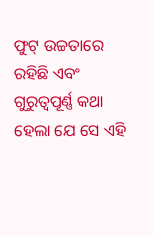ଫୁଟ୍ ଉଚ୍ଚତାରେ ରହିଛି ଏବଂ ଗୁରୁତ୍ୱପୂର୍ଣ୍ଣ କଥା ହେଲା ଯେ ସେ ଏହି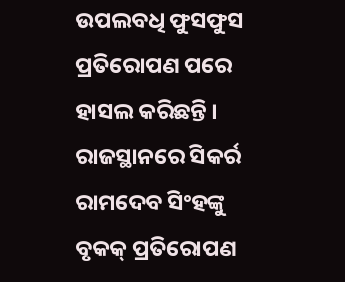ଉପଲବଧି ଫୁସଫୁସ ପ୍ରତିରୋପଣ ପରେ ହାସଲ କରିଛନ୍ତି । ରାଜସ୍ଥାନରେ ସିକର୍ର ରାମଦେବ ସିଂହଙ୍କୁ ବୃକକ୍ ପ୍ରତିରୋପଣ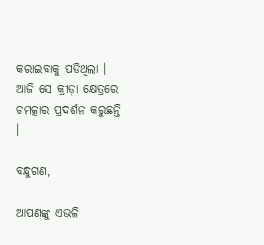କରାଇବାକୁ ପଡିଥିଲା । ଆଜି ସେ କ୍ରୀଡ଼ା କ୍ଷେତ୍ରରେ ଚମତ୍କାର ପ୍ରଦର୍ଶନ କରୁଛନ୍ତି ।

ବନ୍ଧୁଗଣ,

ଆପଣଙ୍କୁ ଏଭଳି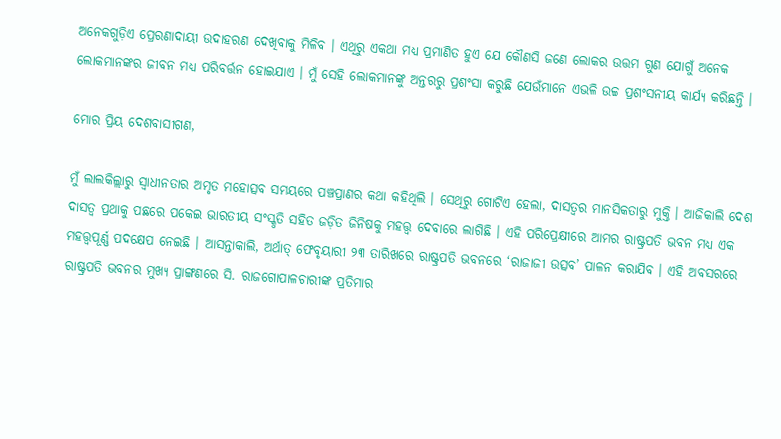ଅନେକଗୁଡ଼ିଏ ପ୍ରେରଣାଦାୟୀ ଉଦାହରଣ ଦେଖିବାକୁ ମିଳିବ । ଏଥିରୁ ଏକଥା ମଧ୍ୟ ପ୍ରମାଣିତ ହୁଏ ଯେ କୌଣସି ଜଣେ ଲୋକର ଉତ୍ତମ ଗୁଣ ଯୋଗୁଁ ଅନେକ ଲୋକମାନଙ୍କର ଜୀବନ ମଧ୍ୟ ପରିବର୍ତ୍ତନ ହୋଇଯାଏ । ମୁଁ ସେହି ଲୋକମାନଙ୍କୁ ଅନ୍ତରରୁ ପ୍ରଶଂସା କରୁଛି ଯେଉଁମାନେ ଏଭଳି ଉଚ୍ଚ ପ୍ରଶଂସନୀୟ କାର୍ଯ୍ୟ କରିଛନ୍ତି ।

ମୋର ପ୍ରିୟ ଦେଶବାସୀଗଣ,

ମୁଁ ଲାଲକିଲ୍ଲାରୁ ସ୍ୱାଧୀନତାର ଅମୃତ ମହୋତ୍ସବ ସମୟରେ ପଞ୍ଚପ୍ରାଣର କଥା କହିଥିଲି । ସେଥିରୁ ଗୋଟିଏ ହେଲା, ଦାସତ୍ୱର ମାନସିକତାରୁ ମୁକ୍ତି । ଆଜିକାଲି ଦେଶ ଦାସତ୍ୱ ପ୍ରଥାକୁ ପଛରେ ପକେଇ ଭାରତୀୟ ସଂସ୍କୃତି ସହିତ ଜଡ଼ିତ ଜିନିଷକୁ ମହତ୍ତ୍ୱ ଦେବାରେ ଲାଗିଛି । ଏହି ପରିପ୍ରେକ୍ଷୀରେ ଆମର ରାଷ୍ଟ୍ରପତି ଭବନ ମଧ୍ୟ ଏକ ମହତ୍ତ୍ୱପୂର୍ଣ୍ଣ ପଦକ୍ଷେପ ନେଇଛି । ଆସନ୍ତାକାଲି, ଅର୍ଥାତ୍ ଫେବୃୟାରୀ ୨୩ ତାରିଖରେ ରାଷ୍ଟ୍ରପତି ଭବନରେ ‘ରାଜାଜୀ ଉତ୍ସବ’ ପାଳନ କରାଯିବ । ଏହି ଅବସରରେ ରାଷ୍ଟ୍ରପତି ଭବନର ମୁଖ୍ୟ ପ୍ରାଙ୍ଗଣରେ ସି. ରାଜଗୋପାଳଚାରୀଙ୍କ ପ୍ରତିମାର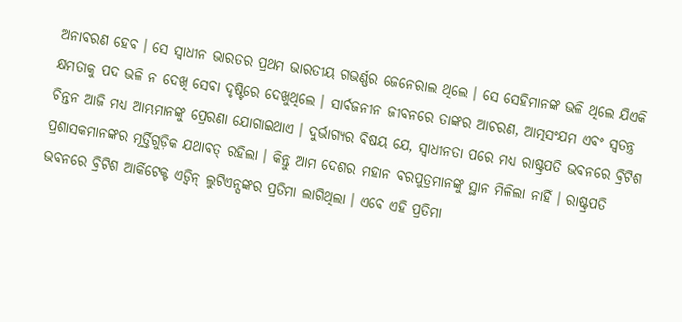ଅନାବରଣ ହେବ । ସେ ସ୍ୱାଧୀନ ଭାରତର ପ୍ରଥମ ଭାରତୀୟ ଗଭର୍ଣ୍ଣର ଜେନେରାଲ ଥିଲେ । ସେ ସେହିମାନଙ୍କ ଭଳି ଥିଲେ ଯିଏକି କ୍ଷମତାକୁ ପଦ ଭଳି ନ ଦେଖି ସେବା ଦୃଷ୍ଟିରେ ଦେଖୁଥିଲେ । ସାର୍ବଜନୀନ ଜୀବନରେ ତାଙ୍କର ଆଚରଣ, ଆତ୍ମସଂଯମ ଏବଂ ସ୍ୱତନ୍ତ୍ର ଚିନ୍ତନ ଆଜି ମଧ୍ୟ ଆମ୍ଭମାନଙ୍କୁ ପ୍ରେରଣା ଯୋଗାଇଥାଏ । ଦୁର୍ଭାଗ୍ୟର ବିଷୟ ଯେ, ସ୍ୱାଧୀନତା ପରେ ମଧ୍ୟ ରାଷ୍ଟ୍ରପତି ଭବନରେ ବ୍ରିଟିଶ ପ୍ରଶାସକମାନଙ୍କର ମୂର୍ତ୍ତିଗୁଡ଼ିକ ଯଥାବତ୍ ରହିଲା । କିନ୍ତୁ ଆମ ଦେଶର ମହାନ ବରପୁତ୍ରମାନଙ୍କୁ ସ୍ଥାନ ମିଳିଲା ନାହିଁ । ରାଷ୍ଟ୍ରପତି ଭବନରେ ବ୍ରିଟିଶ ଆର୍କିଟେକ୍ଟ ଏଡ୍ୱିନ୍ ଲୁଟିଏନ୍ସଙ୍କର ପ୍ରତିମା ଲାଗିଥିଲା । ଏବେ ଏହି ପ୍ରତିମା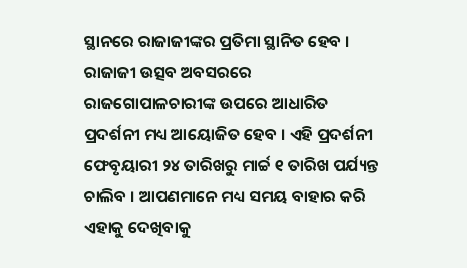ସ୍ଥାନରେ ରାଜାଜୀଙ୍କର ପ୍ରତିମା ସ୍ଥାନିତ ହେବ । ରାଜାଜୀ ଉତ୍ସବ ଅବସରରେ ରାଜଗୋପାଳଚାରୀଙ୍କ ଉପରେ ଆଧାରିତ ପ୍ରଦର୍ଶନୀ ମଧ୍ୟ ଆୟୋଜିତ ହେବ । ଏହି ପ୍ରଦର୍ଶନୀ ଫେବୃୟାରୀ ୨୪ ତାରିଖରୁ ମାର୍ଚ୍ଚ ୧ ତାରିଖ ପର୍ଯ୍ୟନ୍ତ ଚାଲିବ । ଆପଣମାନେ ମଧ୍ୟ ସମୟ ବାହାର କରି ଏହାକୁ ଦେଖିବାକୁ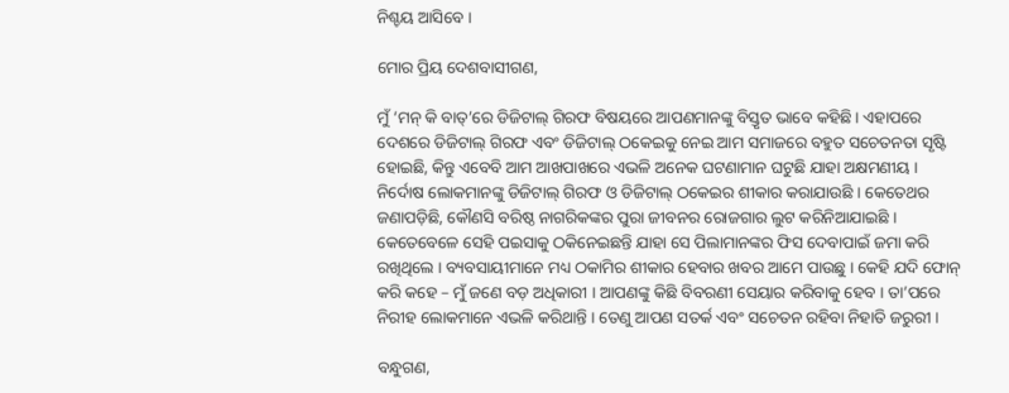ନିଶ୍ଚୟ ଆସିବେ ।

ମୋର ପ୍ରିୟ ଦେଶବାସୀଗଣ,

ମୁଁ ‘ମନ୍ କି ବାତ୍’ରେ ଡିଜିଟାଲ୍ ଗିରଫ ବିଷୟରେ ଆପଣମାନଙ୍କୁ ବିସ୍ତୃତ ଭାବେ କହିଛି । ଏହାପରେ ଦେଶରେ ଡିଜିଟାଲ୍ ଗିରଫ ଏବଂ ଡିଜିଟାଲ୍ ଠକେଇକୁ ନେଇ ଆମ ସମାଜରେ ବହୁତ ସଚେତନତା ସୃଷ୍ଟି ହୋଇଛି, କିନ୍ତୁ ଏବେବି ଆମ ଆଖପାଖରେ ଏଭଳି ଅନେକ ଘଟଣାମାନ ଘଟୁଛି ଯାହା ଅକ୍ଷମଣୀୟ । ନିର୍ଦୋଷ ଲୋକମାନଙ୍କୁ ଡିଜିଟାଲ୍ ଗିରଫ ଓ ଡିଜିଟାଲ୍ ଠକେଇର ଶୀକାର କରାଯାଉଛି । କେତେଥର ଜଣାପଡ଼ିଛି, କୌଣସି ବରିଷ୍ଠ ନାଗରିକଙ୍କର ପୁରା ଜୀବନର ରୋଜଗାର ଲୁଟ କରିନିଆଯାଇଛି । କେତେବେଳେ ସେହି ପଇସାକୁ ଠକିନେଇଛନ୍ତି ଯାହା ସେ ପିଲାମାନଙ୍କର ଫିସ ଦେବାପାଇଁ ଜମା କରି ରଖିଥିଲେ । ବ୍ୟବସାୟୀମାନେ ମଧ୍ୟ ଠକାମିର ଶୀକାର ହେବାର ଖବର ଆମେ ପାଉଛୁ । କେହି ଯଦି ଫୋନ୍ କରି କହେ – ମୁଁ ଜଣେ ବଡ଼ ଅଧିକାରୀ । ଆପଣଙ୍କୁ କିଛି ବିବରଣୀ ସେୟାର କରିବାକୁ ହେବ । ତା’ପରେ ନିରୀହ ଲୋକମାନେ ଏଭଳି କରିଥାନ୍ତି । ତେଣୁ ଆପଣ ସତର୍କ ଏବଂ ସଚେତନ ରହିବା ନିହାତି ଜରୁରୀ ।

ବନ୍ଧୁଗଣ,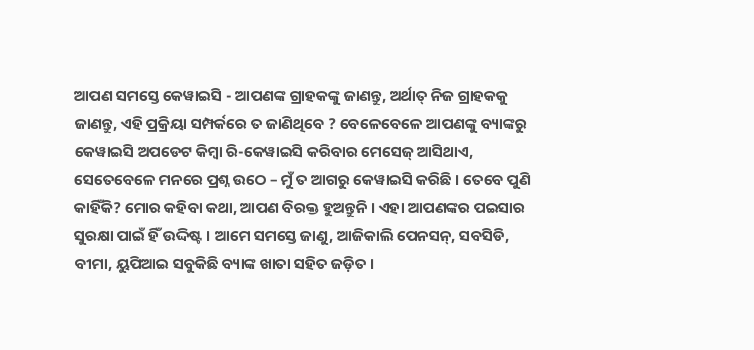ଆପଣ ସମସ୍ତେ କେୱାଇସି - ଆପଣଙ୍କ ଗ୍ରାହକଙ୍କୁ ଜାଣନ୍ତୁ, ଅର୍ଥାତ୍ ନିଜ ଗ୍ରାହକକୁ ଜାଣନ୍ତୁ, ଏହି ପ୍ରକ୍ରିୟା ସମ୍ପର୍କରେ ତ ଜାଣିଥିବେ ? ବେଳେବେଳେ ଆପଣଙ୍କୁ ବ୍ୟାଙ୍କରୁ କେୱାଇସି ଅପଡେଟ କିମ୍ବା ରି-କେୱାଇସି କରିବାର ମେସେଜ୍ ଆସିଥାଏ, ସେତେବେଳେ ମନରେ ପ୍ରଶ୍ନ ଉଠେ – ମୁଁ ତ ଆଗରୁ କେୱାଇସି କରିଛି । ତେବେ ପୁଣି କାହିଁକି? ମୋର କହିବା କଥା, ଆପଣ ବିରକ୍ତ ହୁଅନ୍ତୁନି । ଏହା ଆପଣଙ୍କର ପଇସାର ସୁରକ୍ଷା ପାଇଁ ହିଁ ଉଦ୍ଦିଷ୍ଟ । ଆମେ ସମସ୍ତେ ଜାଣୁ, ଆଜିକାଲି ପେନସନ୍, ସବସିଡି, ବୀମା, ୟୁପିଆଇ ସବୁକିଛି ବ୍ୟାଙ୍କ ଖାତା ସହିତ ଜଡ଼ିତ ।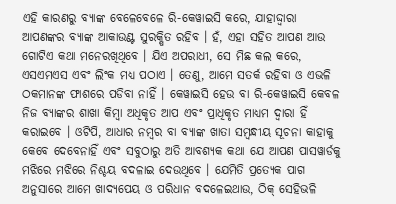ଏହି କାରଣରୁ ବ୍ୟାଙ୍କ ବେଳେବେଳେ ରି-କେୱାଇସି କରେ, ଯାହାଦ୍ଦ୍ୱାରା ଆପଣଙ୍କର ବ୍ୟାଙ୍କ ଆକାଉଣ୍ଟ ସୁରକ୍ଷିତ ରହିବ । ହଁ, ଏହା ସହିତ ଆପଣ ଆଉ ଗୋଟିଏ କଥା ମନେରଖିଥିବେ । ଯିଏ ଅପରାଧୀ, ସେ ମିଛ କଲ କରେ, ଏସଏମଏସ ଏବଂ ଲିଂକ ମଧ୍ୟ ପଠାଏ । ତେଣୁ, ଆମେ ସତର୍କ ରହିବା ଓ ଏଭଳି ଠକମାନଙ୍କ ଫାଶରେ ପଡିବା ନାହିଁ । କେୱାଇସି ହେଉ ବା ରି-କେୱାଇସି କେବଳ ନିଜ ବ୍ୟାଙ୍କର ଶାଖା କିମ୍ବା ଅଧିକୃତ ଆପ ଏବଂ ପ୍ରାଧିକୃତ ମାଧ୍ୟମ ଦ୍ୱାରା ହିଁ କରାଇବେ । ଓଟିପି, ଆଧାର ନମ୍ବର ବା ବ୍ୟାଙ୍କ ଖାତା ସମ୍ବନ୍ଧୀୟ ସୂଚନା କାହାକୁ କେବେ ଦେବେନାହିଁ ଏବଂ ସବୁଠାରୁ ଅତି ଆବଶ୍ୟକ କଥା ଯେ ଆପଣ ପାସୱାର୍ଡକୁ ମଝିରେ ମଝିରେ ନିଶ୍ଚୟ ବଦଳାଇ ଦେଉଥିବେ । ଯେମିତି ପ୍ରତ୍ୟେକ ପାଗ ଅନୁସାରେ ଆମେ ଖାଦ୍ୟପେୟ ଓ ପରିଧାନ ବଦଳେଇଥାଉ, ଠିକ୍ ସେହିଭଳି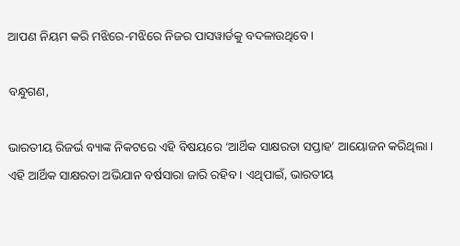ଆପଣ ନିୟମ କରି ମଝିରେ-ମଝିରେ ନିଜର ପାସୱାର୍ଡକୁ ବଦଳାଉଥିବେ ।

ବନ୍ଧୁଗଣ,

ଭାରତୀୟ ରିଜର୍ଭ ବ୍ୟାଙ୍କ ନିକଟରେ ଏହି ବିଷୟରେ ‘ଆର୍ଥିକ ସାକ୍ଷରତା ସପ୍ତାହ’ ଆୟୋଜନ କରିଥିଲା । ଏହି ଆର୍ଥିକ ସାକ୍ଷରତା ଅଭିଯାନ ବର୍ଷସାରା ଜାରି ରହିବ । ଏଥିପାଇଁ, ଭାରତୀୟ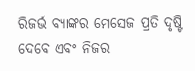ରିଜର୍ଭ ବ୍ୟାଙ୍କର ମେସେଜ ପ୍ରତି ଦୃଷ୍ଟି ଦେବେ ଏବଂ ନିଜର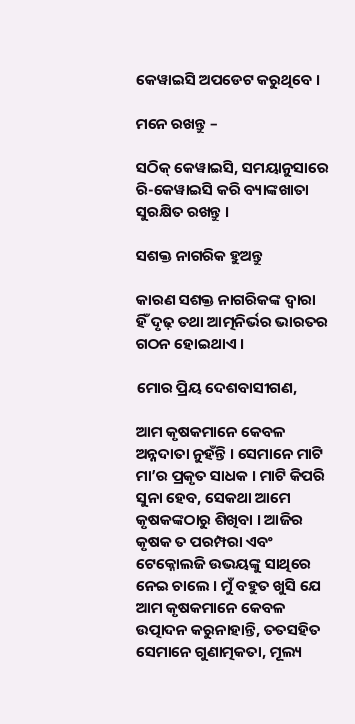କେୱାଇସି ଅପଡେଟ କରୁଥିବେ ।

ମନେ ରଖନ୍ତୁ –

ସଠିକ୍ କେୱାଇସି, ସମୟାନୁସାରେ ରି-କେୱାଇସି କରି ବ୍ୟାଙ୍କଖାତା ସୁରକ୍ଷିତ ରଖନ୍ତୁ ।

ସଶକ୍ତ ନାଗରିକ ହୁଅନ୍ତୁ

କାରଣ ସଶକ୍ତ ନାଗରିକଙ୍କ ଦ୍ୱାରା ହିଁ ଦୃଢ଼ ତଥା ଆତ୍ମନିର୍ଭର ଭାରତର ଗଠନ ହୋଇଥାଏ ।

ମୋର ପ୍ରିୟ ଦେଶବାସୀଗଣ,

ଆମ କୃଷକମାନେ କେବଳ ଅନ୍ନଦାତା ନୁହଁନ୍ତି । ସେମାନେ ମାଟି ମା’ର ପ୍ରକୃତ ସାଧକ । ମାଟି କିପରି ସୁନା ହେବ, ସେକଥା ଆମେ କୃଷକଙ୍କଠାରୁ ଶିଖିବା । ଆଜିର କୃଷକ ତ ପରମ୍ପରା ଏବଂ ଟେକ୍ନୋଲଜି ଉଭୟଙ୍କୁ ସାଥିରେ ନେଇ ଚାଲେ । ମୁଁ ବହୁତ ଖୁସି ଯେ ଆମ କୃଷକମାନେ କେବଳ ଉତ୍ପାଦନ କରୁନାହାନ୍ତି, ତତସହିତ ସେମାନେ ଗୁଣାତ୍ମକତା, ମୂଲ୍ୟ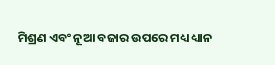ମିଶ୍ରଣ ଏବଂ ନୂଆ ବଜାର ଉପରେ ମଧ୍ୟ ଧ୍ୟାନ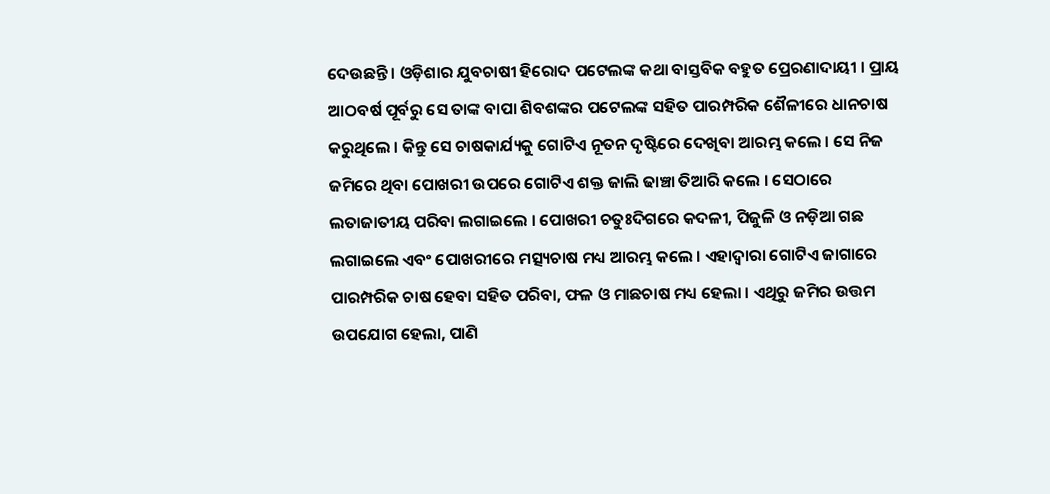ଦେଉଛନ୍ତି । ଓଡ଼ିଶାର ଯୁବଚାଷୀ ହିରୋଦ ପଟେଲଙ୍କ କଥା ବାସ୍ତବିକ ବହୁତ ପ୍ରେରଣାଦାୟୀ । ପ୍ରାୟ ଆଠବର୍ଷ ପୂର୍ବରୁ ସେ ତାଙ୍କ ବାପା ଶିବଶଙ୍କର ପଟେଲଙ୍କ ସହିତ ପାରମ୍ପରିକ ଶୈଳୀରେ ଧାନଚାଷ କରୁଥିଲେ । କିନ୍ତୁ ସେ ଚାଷକାର୍ଯ୍ୟକୁ ଗୋଟିଏ ନୂତନ ଦୃଷ୍ଟିରେ ଦେଖିବା ଆରମ୍ଭ କଲେ । ସେ ନିଜ ଜମିରେ ଥିବା ପୋଖରୀ ଉପରେ ଗୋଟିଏ ଶକ୍ତ ଜାଲି ଢାଞ୍ଚା ତିଆରି କଲେ । ସେଠାରେ ଲତାଜାତୀୟ ପରିବା ଲଗାଇଲେ । ପୋଖରୀ ଚତୁଃଦିଗରେ କଦଳୀ, ପିଜୁଳି ଓ ନଡ଼ିଆ ଗଛ ଲଗାଇଲେ ଏବଂ ପୋଖରୀରେ ମତ୍ସ୍ୟଚାଷ ମଧ୍ୟ ଆରମ୍ଭ କଲେ । ଏହାଦ୍ୱାରା ଗୋଟିଏ ଜାଗାରେ ପାରମ୍ପରିକ ଚାଷ ହେବା ସହିତ ପରିବା, ଫଳ ଓ ମାଛଚାଷ ମଧ୍ୟ ହେଲା । ଏଥିରୁ ଜମିର ଉତ୍ତମ ଉପଯୋଗ ହେଲା, ପାଣି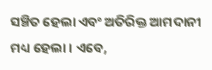ସଞ୍ଚିତ ହେଲା ଏବଂ ଅତିରିକ୍ତ ଆମଦାନୀ ମଧ୍ୟ ହେଲା । ଏବେ,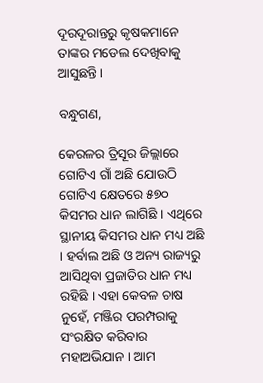ଦୂରଦୂରାନ୍ତରୁ କୃଷକମାନେ ତାଙ୍କର ମଡେଲ ଦେଖିବାକୁ ଆସୁଛନ୍ତି ।

ବନ୍ଧୁଗଣ,

କେରଳର ତ୍ରିସୂର ଜିଲ୍ଲାରେ ଗୋଟିଏ ଗାଁ ଅଛି ଯୋଉଠି ଗୋଟିଏ କ୍ଷେତରେ ୫୭୦ କିସମର ଧାନ ଲାଗିଛି । ଏଥିରେ ସ୍ଥାନୀୟ କିସମର ଧାନ ମଧ୍ୟ ଅଛି । ହର୍ବାଲ ଅଛି ଓ ଅନ୍ୟ ରାଜ୍ୟରୁ ଆସିଥିବା ପ୍ରଜାତିର ଧାନ ମଧ୍ୟ ରହିଛି । ଏହା କେବଳ ଚାଷ ନୁହେଁ, ମଞ୍ଜିର ପରମ୍ପରାକୁ ସଂରକ୍ଷିତ କରିବାର ମହାଅଭିଯାନ । ଆମ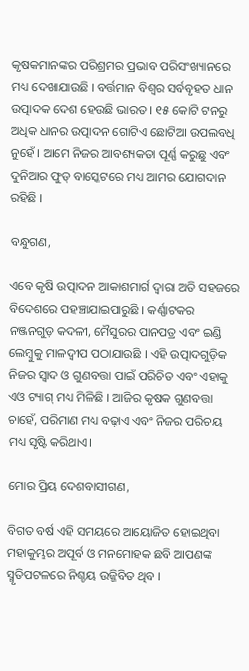କୃଷକମାନଙ୍କର ପରିଶ୍ରମର ପ୍ରଭାବ ପରିସଂଖ୍ୟାନରେ ମଧ୍ୟ ଦେଖାଯାଉଛି । ବର୍ତ୍ତମାନ ବିଶ୍ୱର ସର୍ବବୃହତ ଧାନ ଉତ୍ପାଦକ ଦେଶ ହେଉଛି ଭାରତ । ୧୫ କୋଟି ଟନରୁ ଅଧିକ ଧାନର ଉତ୍ପାଦନ ଗୋଟିଏ ଛୋଟିଆ ଉପଲବଧି ନୁହେଁ । ଆମେ ନିଜର ଆବଶ୍ୟକତା ପୂର୍ଣ୍ଣ କରୁଛୁ ଏବଂ ଦୁନିଆର ଫୁଡ୍ ବାସ୍କେଟରେ ମଧ୍ୟ ଆମର ଯୋଗଦାନ ରହିଛି ।

ବନ୍ଧୁଗଣ,

ଏବେ କୃଷି ଉତ୍ପାଦନ ଆକାଶମାର୍ଗ ଦ୍ୱାରା ଅତି ସହଜରେ ବିଦେଶରେ ପହଞ୍ଚାଯାଇପାରୁଛି । କର୍ଣ୍ଣାଟକର ନଞ୍ଜନଗୁଡ଼ କଦଳୀ, ମୈସୁରର ପାନପତ୍ର ଏବଂ ଇଣ୍ଡି ଲେମ୍ବୁକୁ ମାଳଦ୍ୱୀପ ପଠାଯାଉଛି । ଏହି ଉତ୍ପାଦଗୁଡ଼ିକ ନିଜର ସ୍ୱାଦ ଓ ଗୁଣବତ୍ତା ପାଇଁ ପରିଚିତ ଏବଂ ଏହାକୁ ଏଓ ଟ୍ୟାଗ୍ ମଧ୍ୟ ମିଳିଛି । ଆଜିର କୃଷକ ଗୁଣବତ୍ତା ଚାହେଁ, ପରିମାଣ ମଧ୍ୟ ବଢ଼ାଏ ଏବଂ ନିଜର ପରିଚୟ ମଧ୍ୟ ସୃଷ୍ଟି କରିଥାଏ।

ମୋର ପ୍ରିୟ ଦେଶବାସୀଗଣ,

ବିଗତ ବର୍ଷ ଏହି ସମୟରେ ଆୟୋଜିତ ହୋଇଥିବା ମହାକୁମ୍ଭର ଅପୂର୍ବ ଓ ମନମୋହକ ଛବି ଆପଣଙ୍କ ସ୍ମୃତିପଟଳରେ ନିଶ୍ଚୟ ଉଜ୍ଜିବିତ ଥିବ ।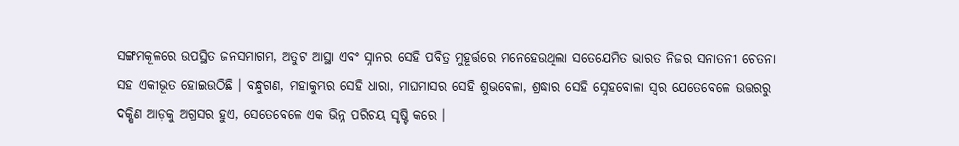ସଙ୍ଗମକୂଳରେ ଉପସ୍ଥିତ ଜନସମାଗମ, ଅତୁଟ ଆସ୍ଥା ଏବଂ ସ୍ନାନର ସେହି ପବିତ୍ର ମୁହୂର୍ତ୍ତରେ ମନେହେଉଥିଲା ସତେଯେମିତ ଭାରତ ନିଜର ସନାତନୀ ଚେତନା ସହ ଏକୀଭୂତ ହୋଇଉଠିଛି । ବନ୍ଧୁଗଣ, ମହାକୁମ୍ଭର ସେହି ଧାରା, ମାଘମାସର ସେହି ଶୁଭବେଳା, ଶ୍ରଦ୍ଧାର ସେହି ସ୍ନେହବୋଳା ସ୍ୱର ଯେତେବେଳେ ଉତ୍ତରରୁ ଦକ୍ଷିଣ ଆଡ଼କୁ ଅଗ୍ରସର ହୁଏ, ସେତେବେଳେ ଏକ ଭିନ୍ନ ପରିଚୟ ସୃଷ୍ଟି କରେ ।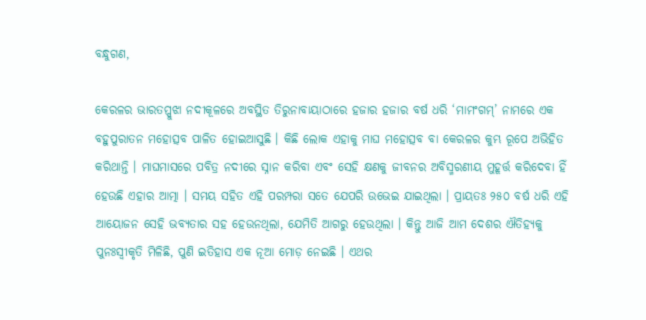ବନ୍ଧୁଗଣ,

କେରଳର ଭାରତପ୍ପୁଝା ନଦୀକୂଳରେ ଅବସ୍ଥିତ ତିରୁନାବାୟାଠାରେ ହଜାର ହଜାର ବର୍ଷ ଧରି ‘ମାମଂଗମ୍’ ନାମରେ ଏକ ବହୁପୁରାତନ ମହୋତ୍ସବ ପାଳିତ ହୋଇଆସୁଛି । କିଛି ଲୋକ ଏହାକୁ ମାଘ ମହୋତ୍ସବ ବା କେରଳର କୁମ୍ଭ ରୂପେ ଅଭିହିତ କରିଥାନ୍ତି । ମାଘମାସରେ ପବିତ୍ର ନଦୀରେ ସ୍ନାନ କରିବା ଏବଂ ସେହି କ୍ଷଣକୁ ଜୀବନର ଅବିସ୍ମରଣୀୟ ମୁହୂର୍ତ୍ତ କରିଦେବା ହିଁ ହେଉଛି ଏହାର ଆତ୍ମା । ସମୟ ସହିତ ଏହି ପରମ୍ପରା ସତେ ଯେପରି ଉଭେଇ ଯାଇଥିଲା । ପ୍ରାୟତଃ ୨୫୦ ବର୍ଷ ଧରି ଏହି ଆୟୋଜନ ସେହି ଭବ୍ୟତାର ସହ ହେଉନଥିଲା, ଯେମିତି ଆଗରୁ ହେଉଥିଲା । କିନ୍ତୁ ଆଜି ଆମ ଦେଶର ଐତିହ୍ୟକୁ ପୁନଃସ୍ୱୀକୃତି ମିଳିଛି, ପୁଣି ଇତିହାସ ଏକ ନୂଆ ମୋଡ଼ ନେଇଛି । ଏଥର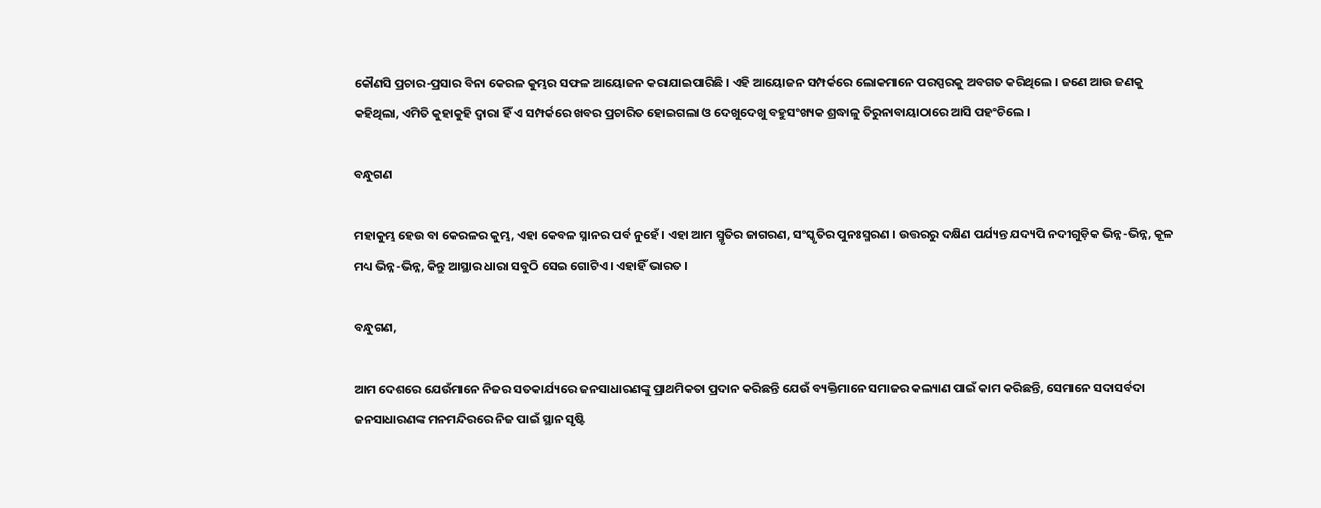କୌଣସି ପ୍ରଚାର-ପ୍ରସାର ବିନା କେରଳ କୁମ୍ଭର ସଫଳ ଆୟୋଜନ କରାଯାଇପାରିଛି । ଏହି ଆୟୋଜନ ସମ୍ପର୍କରେ ଲୋକମାନେ ପରସ୍ପରକୁ ଅବଗତ କରିଥିଲେ । ଜଣେ ଆଉ ଜଣକୁ କହିଥିଲା, ଏମିତି କୁହାକୁହି ଦ୍ୱାରା ହିଁ ଏ ସମ୍ପର୍କରେ ଖବର ପ୍ରଚାରିତ ହୋଇଗଲା ଓ ଦେଖୁଦେଖୁ ବହୁସଂଖ୍ୟକ ଶ୍ରଦ୍ଧାଳୁ ତିରୁନାବାୟାଠାରେ ଆସି ପହଂଚିଲେ ।

ବନ୍ଧୁଗଣ

ମହାକୁମ୍ଭ ହେଉ ବା କେରଳର କୁମ୍ଭ, ଏହା କେବଳ ସ୍ନାନର ପର୍ବ ନୁହେଁ । ଏହା ଆମ ସ୍ମୃତିର ଜାଗରଣ, ସଂସ୍କୃତିର ପୁନଃସ୍ମରଣ । ଉତ୍ତରରୁ ଦକ୍ଷିଣ ପର୍ଯ୍ୟନ୍ତ ଯଦ୍ୟପି ନଦୀଗୁଡ଼ିକ ଭିନ୍ନ-ଭିନ୍ନ, କୂଳ ମଧ୍ୟ ଭିନ୍ନ-ଭିନ୍ନ, କିନ୍ତୁ ଆସ୍ଥାର ଧାରା ସବୁଠି ସେଇ ଗୋଟିଏ । ଏହାହିଁ ଭାରତ ।

ବନ୍ଧୁଗଣ,

ଆମ ଦେଶରେ ଯେଉଁମାନେ ନିଜର ସତକାର୍ଯ୍ୟରେ ଜନସାଧାରଣଙ୍କୁ ପ୍ରାଥମିକତା ପ୍ରଦାନ କରିଛନ୍ତି ଯେଉଁ ବ୍ୟକ୍ତିମାନେ ସମାଜର କଲ୍ୟାଣ ପାଇଁ କାମ କରିଛନ୍ତି, ସେମାନେ ସଦାସର୍ବଦା ଜନସାଧାରଣଙ୍କ ମନମନ୍ଦିରରେ ନିଜ ପାଇଁ ସ୍ଥାନ ସୃଷ୍ଟି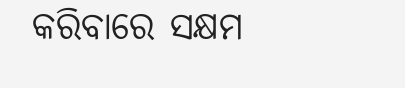କରିବାରେ ସକ୍ଷମ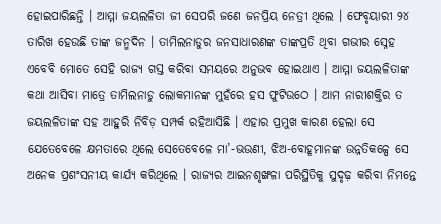ହୋଇପାରିଛନ୍ତି । ଆମ୍ମା ଜୟଲଳିତା ଜୀ ସେପରି ଜଣେ ଜନପ୍ରିୟ ନେତ୍ରୀ ଥିଲେ । ଫେବୃୟାରୀ ୨୪ ତାରିଖ ହେଉଛି ତାଙ୍କ ଜନ୍ମଦିନ । ତାମିଲନାଡୁର ଜନସାଧାରଣଙ୍କ ତାଙ୍କପ୍ରତି ଥିବା ଗଭୀର ସ୍ନେହ ଏବେବି ମୋତେ ସେହି ରାଜ୍ୟ ଗସ୍ତ କରିବା ସମୟରେ ଅନୁଭବ ହୋଇଥାଏ । ଆମ୍ମା ଜୟଲଳିତାଙ୍କ କଥା ଆସିବା ମାତ୍ରେ ତାମିଲନାଡୁ ଲୋକମାନଙ୍କ ମୁହଁରେ ହସ ଫୁଟିଉଠେ । ଆମ ନାରୀଶକ୍ତିର ତ ଜୟଲଳିତାଙ୍କ ସହ ଆହୁରି ନିବିଡ଼ ସମ୍ପର୍କ ରହିଆସିଛି । ଏହାର ପ୍ରମୁଖ କାରଣ ହେଲା ସେ ଯେତେବେଳେ କ୍ଷମତାରେ ଥିଲେ ସେତେବେଳେ ମା’-ଭଉଣୀ, ଝିଅ-ବୋହୂମାନଙ୍କ ଉନ୍ନତିକଳ୍ପେ ସେ ଅନେକ ପ୍ରଶଂସନୀୟ କାର୍ଯ୍ୟ କରିଥିଲେ । ରାଜ୍ୟର ଆଇନଶୃଙ୍ଖଳା ପରିସ୍ଥିତିକୁ ସୁଦୃଢ଼ କରିବା ନିମନ୍ତେ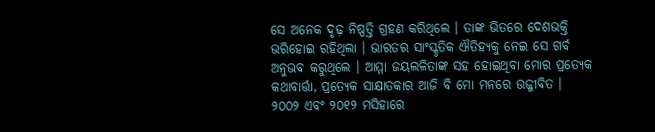ସେ ଅନେକ ଦୃଢ଼ ନିଷ୍ପତ୍ତି ଗ୍ରହଣ କରିଥିଲେ । ତାଙ୍କ ଭିତରେ ଦେଶଭକ୍ତି ଭରିହୋଇ ରହିଥିଲା । ଭାରତର ସାଂସ୍କୃତିକ ଐତିହ୍ୟକୁ ନେଇ ସେ ଗର୍ବ ଅନୁଭବ କରୁଥିଲେ । ଆମ୍ମା ଜୟଲଳିତାଙ୍କ ସହ ହୋଇଥିବା ମୋର ପ୍ରତ୍ୟେକ କଥାବାର୍ତ୍ତା, ପ୍ରତ୍ୟେକ ସାକ୍ଷାତକାର ଆଜି ବି ମୋ ମନରେ ଉଜ୍ଜୀବିତ । ୨୦୦୨ ଏବଂ ୨୦୧୨ ମସିହାରେ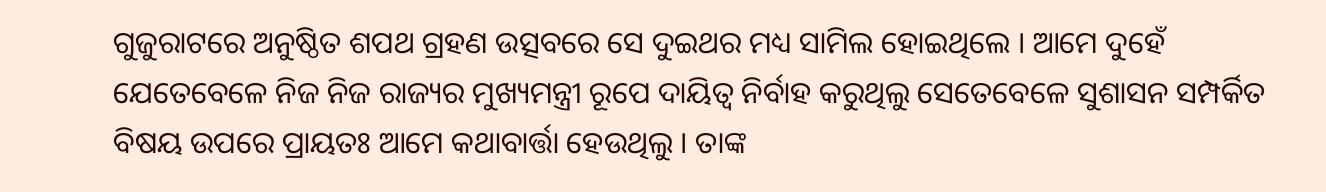ଗୁଜୁରାଟରେ ଅନୁଷ୍ଠିତ ଶପଥ ଗ୍ରହଣ ଉତ୍ସବରେ ସେ ଦୁଇଥର ମଧ୍ୟ ସାମିଲ ହୋଇଥିଲେ । ଆମେ ଦୁହେଁ ଯେତେବେଳେ ନିଜ ନିଜ ରାଜ୍ୟର ମୁଖ୍ୟମନ୍ତ୍ରୀ ରୂପେ ଦାୟିତ୍ୱ ନିର୍ବାହ କରୁଥିଲୁ ସେତେବେଳେ ସୁଶାସନ ସମ୍ପର୍କିତ ବିଷୟ ଉପରେ ପ୍ରାୟତଃ ଆମେ କଥାବାର୍ତ୍ତା ହେଉଥିଲୁ । ତାଙ୍କ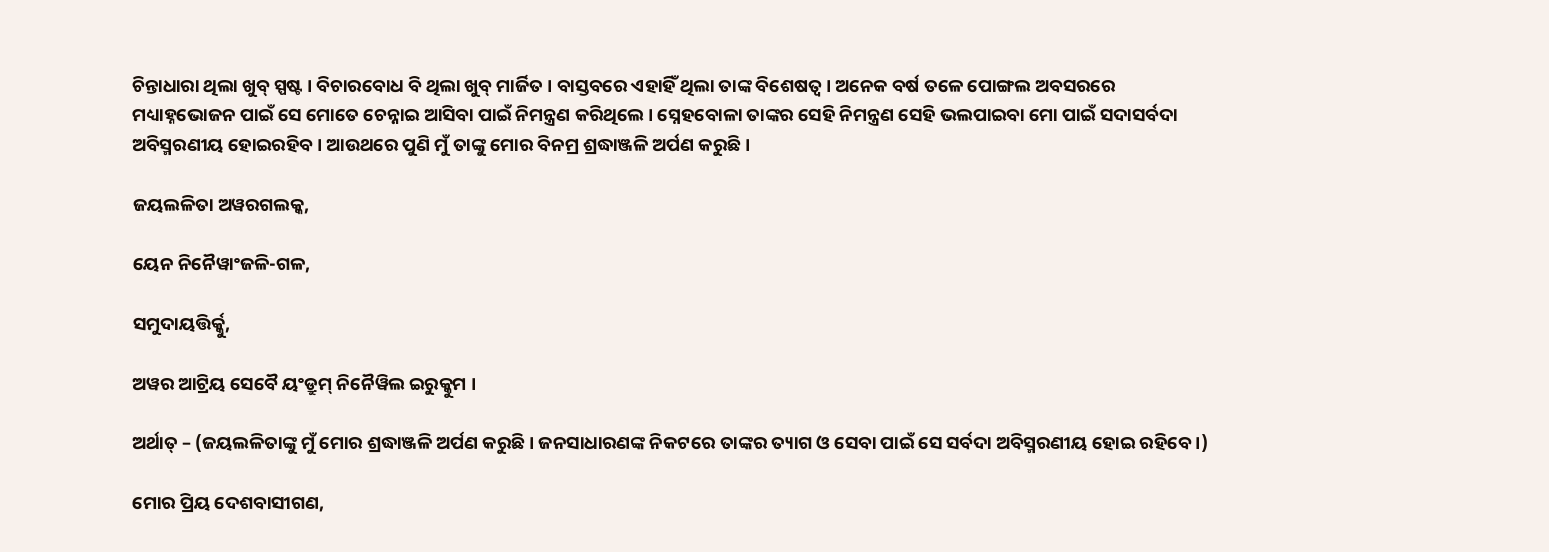ଚିନ୍ତାଧାରା ଥିଲା ଖୁବ୍ ସ୍ପଷ୍ଟ । ବିଚାରବୋଧ ବି ଥିଲା ଖୁବ୍ ମାର୍ଜିତ । ବାସ୍ତବରେ ଏହାହିଁ ଥିଲା ତାଙ୍କ ବିଶେଷତ୍ୱ । ଅନେକ ବର୍ଷ ତଳେ ପୋଙ୍ଗଲ ଅବସରରେ ମଧ୍ୟାହ୍ନଭୋଜନ ପାଇଁ ସେ ମୋତେ ଚେନ୍ନାଇ ଆସିବା ପାଇଁ ନିମନ୍ତ୍ରଣ କରିଥିଲେ । ସ୍ନେହବୋଳା ତାଙ୍କର ସେହି ନିମନ୍ତ୍ରଣ ସେହି ଭଲପାଇବା ମୋ ପାଇଁ ସଦାସର୍ବଦା ଅବିସ୍ମରଣୀୟ ହୋଇରହିବ । ଆଉଥରେ ପୁଣି ମୁଁ ତାଙ୍କୁ ମୋର ବିନମ୍ର ଶ୍ରଦ୍ଧାଞ୍ଜଳି ଅର୍ପଣ କରୁଛି ।

ଜୟଲଳିତା ଅୱରଗଲକ୍କ,

ୟେନ ନିନୈୱାଂଜଳି-ଗଳ,

ସମୁଦାୟତ୍ତିର୍କ୍କୁ,

ଅୱର ଆଟ୍ରିୟ ସେବୈ ୟଂଡ୍ରୁମ୍ ନିନୈୱିଲ ଇରୁକ୍କୁମ ।

ଅର୍ଥାତ୍ – (ଜୟଲଳିତାଙ୍କୁ ମୁଁ ମୋର ଶ୍ରଦ୍ଧାଞ୍ଜଳି ଅର୍ପଣ କରୁଛି । ଜନସାଧାରଣଙ୍କ ନିକଟରେ ତାଙ୍କର ତ୍ୟାଗ ଓ ସେବା ପାଇଁ ସେ ସର୍ବଦା ଅବିସ୍ମରଣୀୟ ହୋଇ ରହିବେ ।)

ମୋର ପ୍ରିୟ ଦେଶବାସୀଗଣ,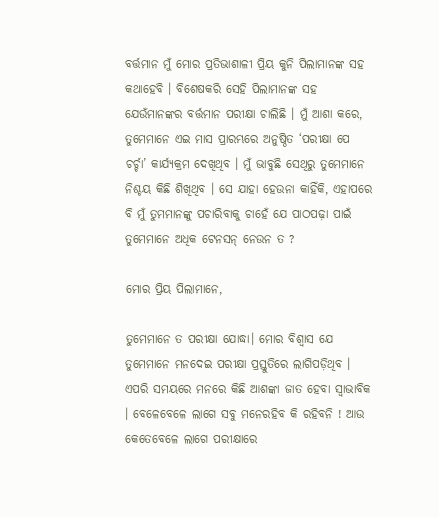ବର୍ତ୍ତମାନ ମୁଁ ମୋର ପ୍ରତିଭାଶାଳୀ ପ୍ରିୟ କୁନି ପିଲାମାନଙ୍କ ସହ କଥାହେବି । ବିଶେଷକରି ସେହି ପିଲାମାନଙ୍କ ସହ ଯେଉଁମାନଙ୍କର ବର୍ତ୍ତମାନ ପରୀକ୍ଷା ଚାଲିଛି । ମୁଁ ଆଶା କରେ, ତୁମେମାନେ ଏଇ ମାସ ପ୍ରାରମ୍ଭରେ ଅନୁଷ୍ଠିତ ‘ପରୀକ୍ଷା ପେ ଚର୍ଚ୍ଚା’ କାର୍ଯ୍ୟକ୍ରମ ଦେଖିଥିବ । ମୁଁ ଭାବୁଛି ସେଥିରୁ ତୁମେମାନେ ନିଶ୍ଚୟ କିଛି ଶିଖିଥିବ । ସେ ଯାହା ହେଉନା କାହିଁକି, ଏହାପରେ ବି ମୁଁ ତୁମମାନଙ୍କୁ ପଚାରିବାକୁ ଚାହେଁ ଯେ ପାଠପଢ଼ା ପାଇଁ ତୁମେମାନେ ଅଧିକ ଟେନସନ୍ ନେଉନ ତ ?

ମୋର ପ୍ରିୟ ପିଲାମାନେ,

ତୁମେମାନେ ତ ପରୀକ୍ଷା ଯୋଦ୍ଧା। ମୋର ବିଶ୍ୱାସ ଯେ ତୁମେମାନେ ମନଦେଇ ପରୀକ୍ଷା ପ୍ରସ୍ତୁତିରେ ଲାଗିପଡ଼ିଥିବ । ଏପରି ସମୟରେ ମନରେ କିଛି ଆଶଙ୍କା ଜାତ ହେବା ସ୍ୱାଭାବିକ । ବେଳେବେଳେ ଲାଗେ ସବୁ ମନେରହିବ କି ରହିବନି ! ଆଉ କେତେବେଳେ ଲାଗେ ପରୀକ୍ଷାରେ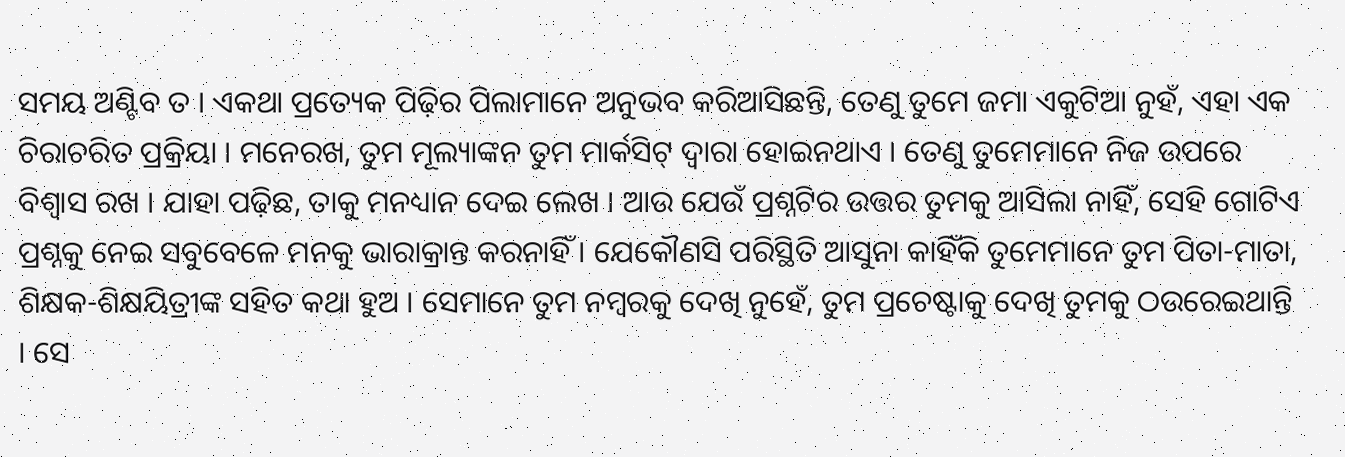ସମୟ ଅଣ୍ଟିବ ତ । ଏକଥା ପ୍ରତ୍ୟେକ ପିଢ଼ିର ପିଲାମାନେ ଅନୁଭବ କରିଆସିଛନ୍ତି, ତେଣୁ ତୁମେ ଜମା ଏକୁଟିଆ ନୁହଁ, ଏହା ଏକ ଚିରାଚରିତ ପ୍ରକ୍ରିୟା । ମନେରଖ, ତୁମ ମୂଲ୍ୟାଙ୍କନ ତୁମ ମାର୍କସିଟ୍ ଦ୍ୱାରା ହୋଇନଥାଏ । ତେଣୁ ତୁମେମାନେ ନିଜ ଉପରେ ବିଶ୍ୱାସ ରଖ । ଯାହା ପଢ଼ିଛ, ତାକୁ ମନଧ୍ୟାନ ଦେଇ ଲେଖ । ଆଉ ଯେଉଁ ପ୍ରଶ୍ନଟିର ଉତ୍ତର ତୁମକୁ ଆସିଲା ନାହିଁ, ସେହି ଗୋଟିଏ ପ୍ରଶ୍ନକୁ ନେଇ ସବୁବେଳେ ମନକୁ ଭାରାକ୍ରାନ୍ତ କରନାହିଁ । ଯେକୌଣସି ପରିସ୍ଥିତି ଆସୁନା କାହିଁକି ତୁମେମାନେ ତୁମ ପିତା-ମାତା, ଶିକ୍ଷକ-ଶିକ୍ଷୟିତ୍ରୀଙ୍କ ସହିତ କଥା ହୁଅ । ସେମାନେ ତୁମ ନମ୍ବରକୁ ଦେଖି ନୁହେଁ, ତୁମ ପ୍ରଚେଷ୍ଟାକୁ ଦେଖି ତୁମକୁ ଠଉରେଇଥାନ୍ତି । ସେ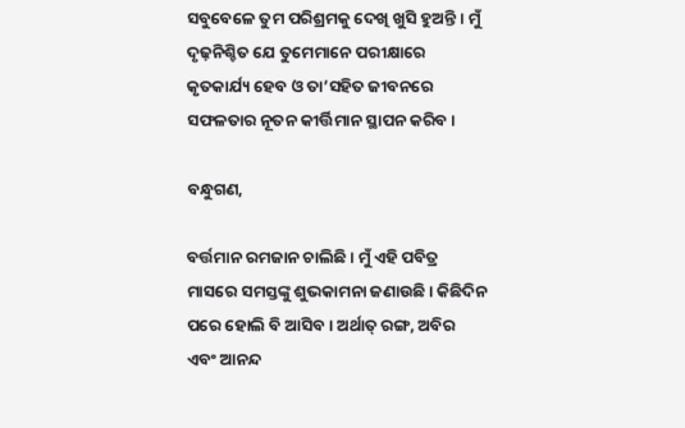ସବୁବେଳେ ତୁମ ପରିଶ୍ରମକୁ ଦେଖି ଖୁସି ହୁଅନ୍ତି । ମୁଁ ଦୃଢ଼ନିଶ୍ଚିତ ଯେ ତୁମେମାନେ ପରୀକ୍ଷାରେ କୃତକାର୍ଯ୍ୟ ହେବ ଓ ତା’ସହିତ ଜୀବନରେ ସଫଳତାର ନୂତନ କୀର୍ତ୍ତିମାନ ସ୍ଥାପନ କରିବ ।

ବନ୍ଧୁଗଣ,

ବର୍ତ୍ତମାନ ରମଜାନ ଚାଲିଛି । ମୁଁ ଏହି ପବିତ୍ର ମାସରେ ସମସ୍ତଙ୍କୁ ଶୁଭକାମନା ଜଣାଉଛି । କିଛିଦିନ ପରେ ହୋଲି ବି ଆସିବ । ଅର୍ଥାତ୍ ରଙ୍ଗ, ଅବିର ଏବଂ ଆନନ୍ଦ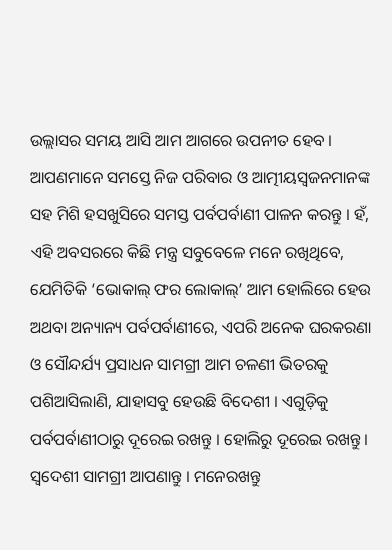ଉଲ୍ଲାସର ସମୟ ଆସି ଆମ ଆଗରେ ଉପନୀତ ହେବ । ଆପଣମାନେ ସମସ୍ତେ ନିଜ ପରିବାର ଓ ଆତ୍ମୀୟସ୍ୱଜନମାନଙ୍କ ସହ ମିଶି ହସଖୁସିରେ ସମସ୍ତ ପର୍ବପର୍ବାଣୀ ପାଳନ କରନ୍ତୁ । ହଁ, ଏହି ଅବସରରେ କିଛି ମନ୍ତ୍ର ସବୁବେଳେ ମନେ ରଖିଥିବେ, ଯେମିତିକି ‘ଭୋକାଲ୍ ଫର ଲୋକାଲ୍’ ଆମ ହୋଲିରେ ହେଉ ଅଥବା ଅନ୍ୟାନ୍ୟ ପର୍ବପର୍ବାଣୀରେ, ଏପରି ଅନେକ ଘରକରଣା ଓ ସୌନ୍ଦର୍ଯ୍ୟ ପ୍ରସାଧନ ସାମଗ୍ରୀ ଆମ ଚଳଣୀ ଭିତରକୁ ପଶିଆସିଲାଣି, ଯାହାସବୁ ହେଉଛି ବିଦେଶୀ । ଏଗୁଡ଼ିକୁ ପର୍ବପର୍ବାଣୀଠାରୁ ଦୂରେଇ ରଖନ୍ତୁ । ହୋଲିରୁ ଦୂରେଇ ରଖନ୍ତୁ । ସ୍ୱଦେଶୀ ସାମଗ୍ରୀ ଆପଣାନ୍ତୁ । ମନେରଖନ୍ତୁ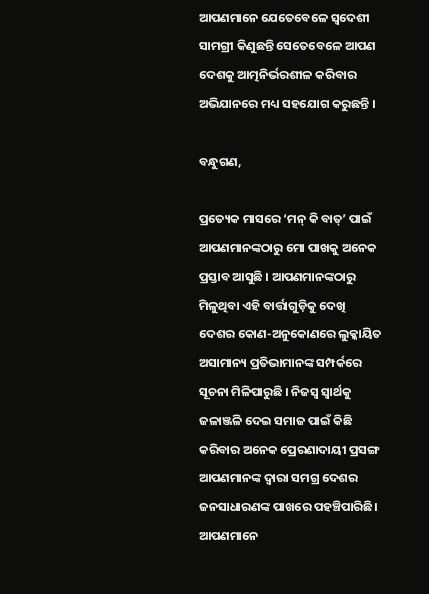ଆପଣମାନେ ଯେତେବେଳେ ସ୍ୱଦେଶୀ ସାମଗ୍ରୀ କିଣୁଛନ୍ତି ସେତେବେଳେ ଆପଣ ଦେଶକୁ ଆତ୍ମନିର୍ଭରଶୀଳ କରିବାର ଅଭିଯାନରେ ମଧ୍ୟ ସହଯୋଗ କରୁଛନ୍ତି ।

ବନ୍ଧୁଗଣ,

ପ୍ରତ୍ୟେକ ମାସରେ ‘ମନ୍ କି ବାତ୍’ ପାଇଁ ଆପଣମାନଙ୍କଠାରୁ ମୋ ପାଖକୁ ଅନେକ ପ୍ରସ୍ତାବ ଆସୁଛି । ଆପଣମାନଙ୍କଠାରୁ ମିଳୁଥିବା ଏହି ବାର୍ତ୍ତାଗୁଡ଼ିକୁ ଦେଖି ଦେଶର କୋଣ-ଅନୁକୋଣରେ ଲୁକ୍କାୟିତ ଅସାମାନ୍ୟ ପ୍ରତିଭାମାନଙ୍କ ସମ୍ପର୍କରେ ସୂଚନା ମିଳିପାରୁଛି । ନିଜସ୍ୱ ସ୍ୱାର୍ଥକୁ ଜଳାଞ୍ଜଳି ଦେଇ ସମାଜ ପାଇଁ କିଛି କରିବାର ଅନେକ ପ୍ରେରଣାଦାୟୀ ପ୍ରସଙ୍ଗ ଆପଣମାନଙ୍କ ଦ୍ୱାରା ସମଗ୍ର ଦେଶର ଜନସାଧାରଣଙ୍କ ପାଖରେ ପହଞ୍ଚିପାରିଛି। ଆପଣମାନେ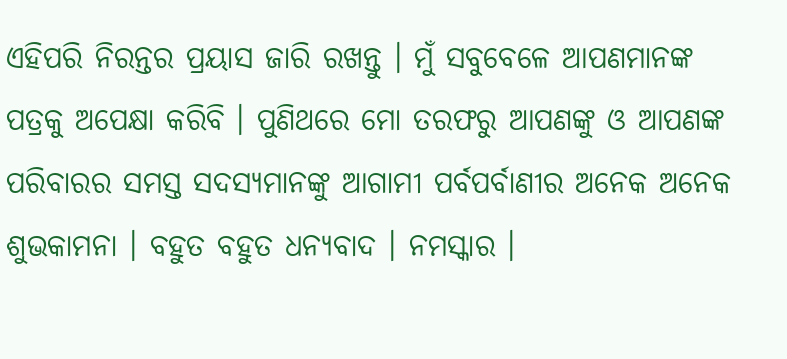ଏହିପରି ନିରନ୍ତର ପ୍ରୟାସ ଜାରି ରଖନ୍ତୁ । ମୁଁ ସବୁବେଳେ ଆପଣମାନଙ୍କ ପତ୍ରକୁ ଅପେକ୍ଷା କରିବି । ପୁଣିଥରେ ମୋ ତରଫରୁ ଆପଣଙ୍କୁ ଓ ଆପଣଙ୍କ ପରିବାରର ସମସ୍ତ ସଦସ୍ୟମାନଙ୍କୁ ଆଗାମୀ ପର୍ବପର୍ବାଣୀର ଅନେକ ଅନେକ ଶୁଭକାମନା । ବହୁତ ବହୁତ ଧନ୍ୟବାଦ । ନମସ୍କାର ।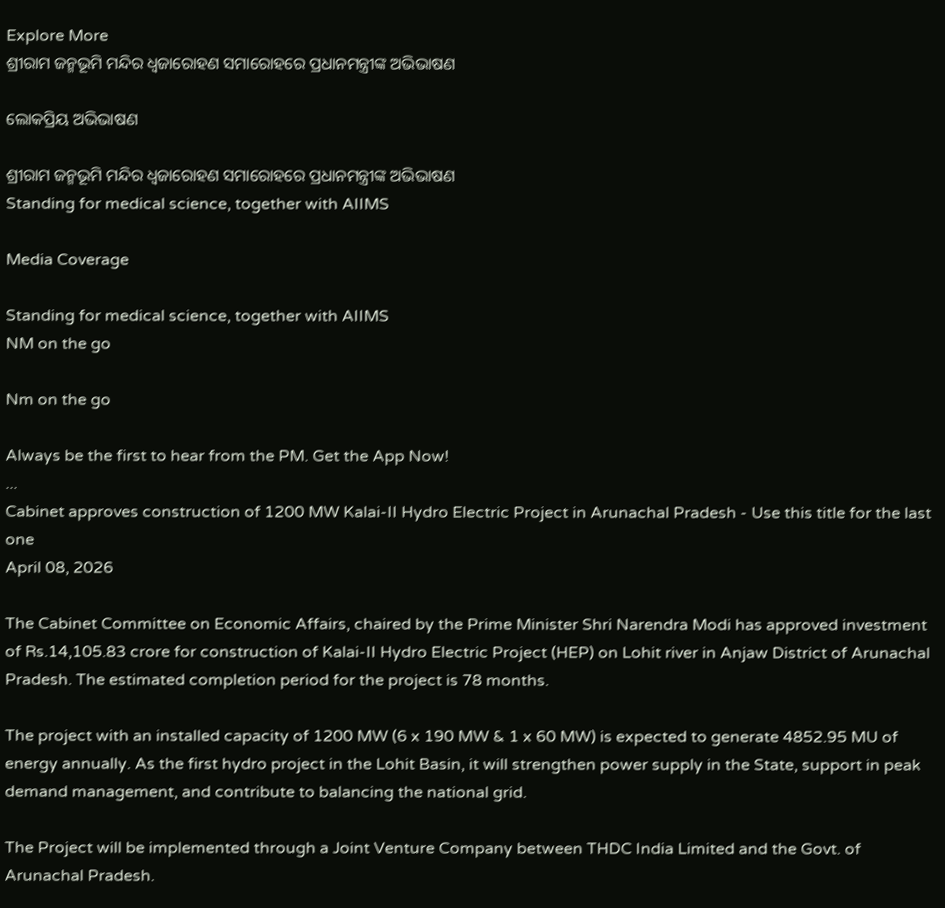Explore More
ଶ୍ରୀରାମ ଜନ୍ମଭୂମି ମନ୍ଦିର ଧ୍ଵଜାରୋହଣ ସମାରୋହରେ ପ୍ରଧାନମନ୍ତ୍ରୀଙ୍କ ଅଭିଭାଷଣ

ଲୋକପ୍ରିୟ ଅଭିଭାଷଣ

ଶ୍ରୀରାମ ଜନ୍ମଭୂମି ମନ୍ଦିର ଧ୍ଵଜାରୋହଣ ସମାରୋହରେ ପ୍ରଧାନମନ୍ତ୍ରୀଙ୍କ ଅଭିଭାଷଣ
Standing for medical science, together with AIIMS

Media Coverage

Standing for medical science, together with AIIMS
NM on the go

Nm on the go

Always be the first to hear from the PM. Get the App Now!
...
Cabinet approves construction of 1200 MW Kalai-II Hydro Electric Project in Arunachal Pradesh - Use this title for the last one
April 08, 2026

The Cabinet Committee on Economic Affairs, chaired by the Prime Minister Shri Narendra Modi has approved investment of Rs.14,105.83 crore for construction of Kalai-II Hydro Electric Project (HEP) on Lohit river in Anjaw District of Arunachal Pradesh. The estimated completion period for the project is 78 months.

The project with an installed capacity of 1200 MW (6 x 190 MW & 1 x 60 MW) is expected to generate 4852.95 MU of energy annually. As the first hydro project in the Lohit Basin, it will strengthen power supply in the State, support in peak demand management, and contribute to balancing the national grid.

The Project will be implemented through a Joint Venture Company between THDC India Limited and the Govt. of Arunachal Pradesh.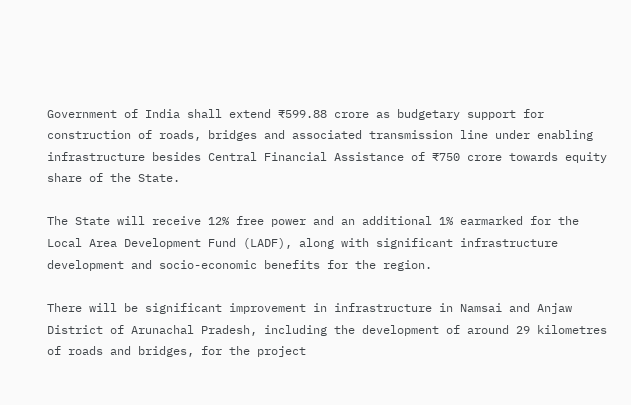Government of India shall extend ₹599.88 crore as budgetary support for construction of roads, bridges and associated transmission line under enabling infrastructure besides Central Financial Assistance of ₹750 crore towards equity share of the State.

The State will receive 12% free power and an additional 1% earmarked for the Local Area Development Fund (LADF), along with significant infrastructure development and socio-economic benefits for the region.

There will be significant improvement in infrastructure in Namsai and Anjaw District of Arunachal Pradesh, including the development of around 29 kilometres of roads and bridges, for the project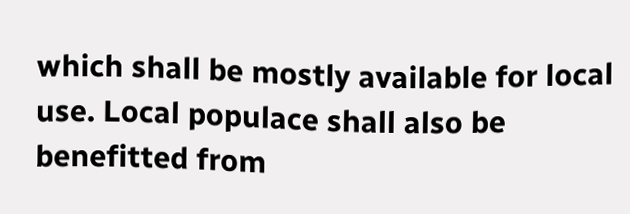which shall be mostly available for local use. Local populace shall also be benefitted from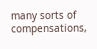many sorts of compensations,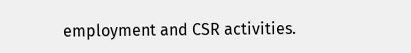employment and CSR activities.